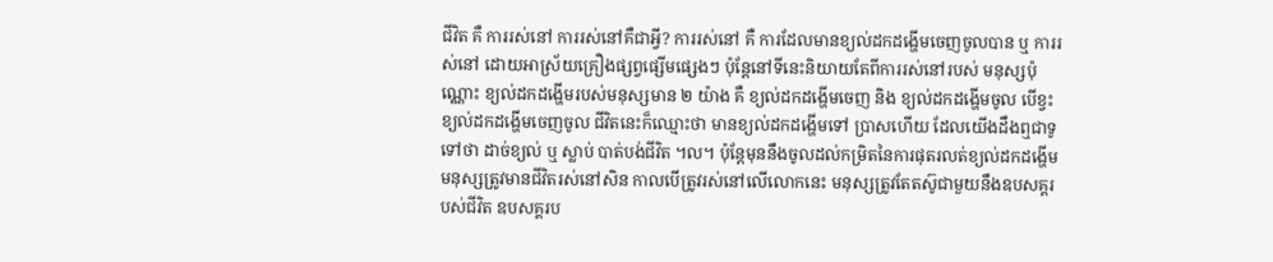ជីវិត គឺ ការរស់នៅ ការរស់នៅគឺជាអ្វី? ការរស់នៅ គឺ ការដែលមានខ្យល់ដកដង្ហើមចេញចូលបាន ឬ ការរស់នៅ ដោយអាស្រ័យគ្រឿងផ្សព្វផ្សើមផ្សេងៗ ប៉ុន្តែនៅទីនេះនិយាយតែពីការរស់នៅរបស់ មនុស្សប៉ុណ្ណោះ ខ្យល់ដកដង្ហើមរបស់មនុស្សមាន ២ យ៉ាង គឺ ខ្យល់ដកដង្ហើមចេញ និង ខ្យល់ដកដង្ហើមចូល បើខ្វះខ្យល់ដកដង្ហើមចេញចូល ជីវិតនេះក៏ឈ្មោះថា មានខ្យល់ដកដង្ហើមទៅ ប្រាសហើយ ដែលយើងដឹងឮជាទូទៅថា ដាច់ខ្យល់ ឬ ស្លាប់ បាត់បង់ជីវិត ។ល។ ប៉ុន្តែមុននឹងចូលដល់កម្រិតនៃការផុតរលត់ខ្យល់ដកដង្ហើម មនុស្សត្រូវមានជីវិតរស់នៅសិន កាលបើត្រូវរស់នៅលើលោកនេះ មនុស្សត្រូវតែតស៊ូជាមួយនឹងឧបសគ្គរបស់ជីវិត ឧបសគ្គរប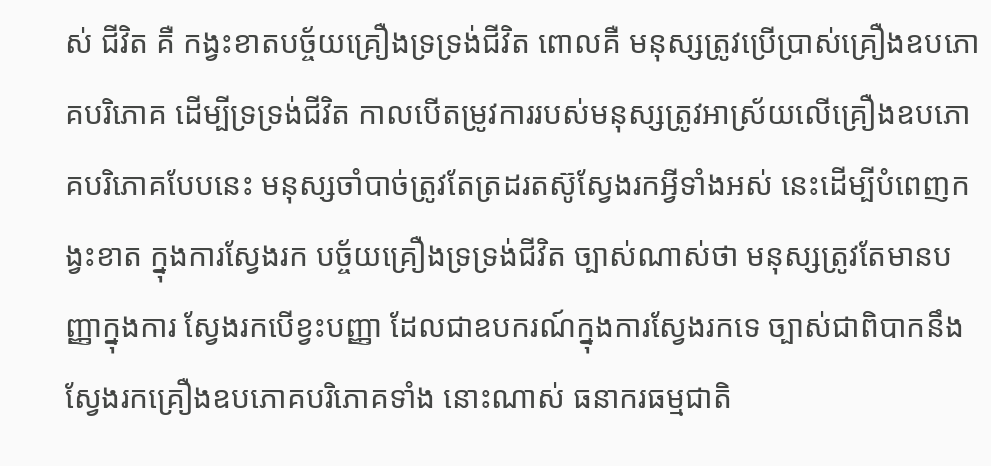ស់ ជីវិត គឺ កង្វះខាតបច្ច័យគ្រឿងទ្រទ្រង់ជីវិត ពោលគឺ មនុស្សត្រូវប្រើប្រាស់គ្រឿងឧបភោគបរិភោគ ដើម្បីទ្រទ្រង់ជីវិត កាលបើតម្រូវការរបស់មនុស្សត្រូវអាស្រ័យលើគ្រឿងឧបភោគបរិភោគបែបនេះ មនុស្សចាំបាច់ត្រូវតែត្រដរតស៊ូស្វែងរកអ្វីទាំងអស់ នេះដើម្បីបំពេញកង្វះខាត ក្នុងការស្វែងរក បច្ច័យគ្រឿងទ្រទ្រង់ជីវិត ច្បាស់ណាស់ថា មនុស្សត្រូវតែមានបញ្ញាក្នុងការ ស្វែងរកបើខ្វះបញ្ញា ដែលជាឧបករណ៍ក្នុងការស្វែងរកទេ ច្បាស់ជាពិបាកនឹងស្វែងរកគ្រឿងឧបភោគបរិភោគទាំង នោះណាស់ ធនាករធម្មជាតិ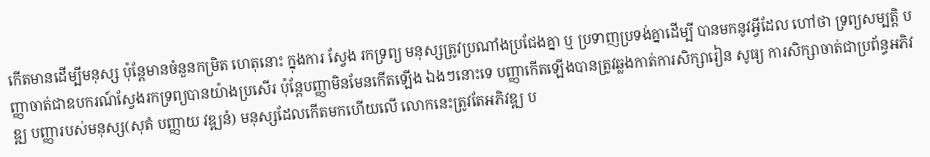កើតមានដើម្បីមនុស្ស ប៉ុន្តែមានចំនួនកម្រិត ហេតុនោះ ក្នុងការ ស្វែង រកទ្រព្យ មនុស្សត្រូវប្រណាំងប្រជែងគ្នា ឬ ប្រទាញប្រទង់គ្នាដើម្បី បានមកនូវអ្វីដែល ហៅថា ទ្រព្យសម្បត្តិ បញ្ញាចាត់ជាឧបករណ៍ស្វែងរកទ្រព្យបានយ៉ាងប្រសើរ ប៉ុន្តែបញ្ញាមិនមែនកើតឡើង ឯងៗនោះទេ បញ្ញាកើតឡើងបានត្រូវឆ្លងកាត់ការសិក្សារៀន សូធ្យ ការសិក្សាចាត់ជាប្រព័ន្ធអភិវឌ្ឍ បញ្ញារបស់មនុស្ស(សុតំ បញ្ញាយ វឌ្ឍនំ) មនុស្សដែលកើតមកហើយលើ លោកនេះត្រូវតែអភិវឌ្ឍ ប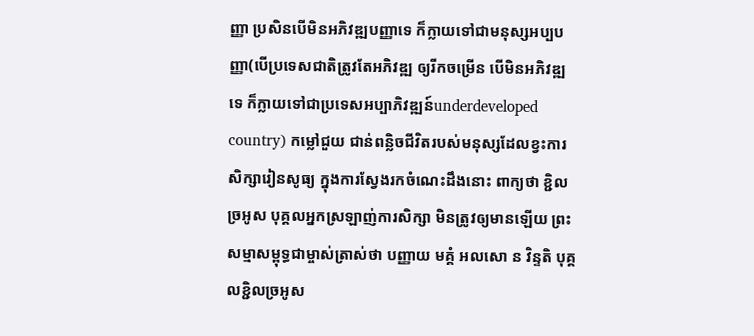ញ្ញា ប្រសិនបើមិនអភិវឌ្ឍបញ្ញាទេ ក៏ក្លាយទៅជាមនុស្សអប្បបញ្ញា(បើប្រទេសជាតិត្រូវតែអភិវឌ្ឍ ឲ្យរីកចម្រើន បើមិនអភិវឌ្ឍទេ ក៏ក្លាយទៅជាប្រទេសអប្បាភិវឌ្ឍន៍underdeveloped country) កម្លៅជួយ ជាន់ពន្លិចជីវិតរបស់មនុស្សដែលខ្វះការសិក្សារៀនសូធ្យ ក្នុងការស្វែងរកចំណេះដឹងនោះ ពាក្យថា ខ្ជិលច្រអូស បុគ្គលអ្នកស្រឡាញ់ការសិក្សា មិនត្រូវឲ្យមានឡើយ ព្រះសម្មាសម្ពុទ្ធជាម្ចាស់ត្រាស់ថា បញ្ញាយ មគ្គំ អលសោ ន វិន្ទតិ បុគ្គលខ្ជិលច្រអូស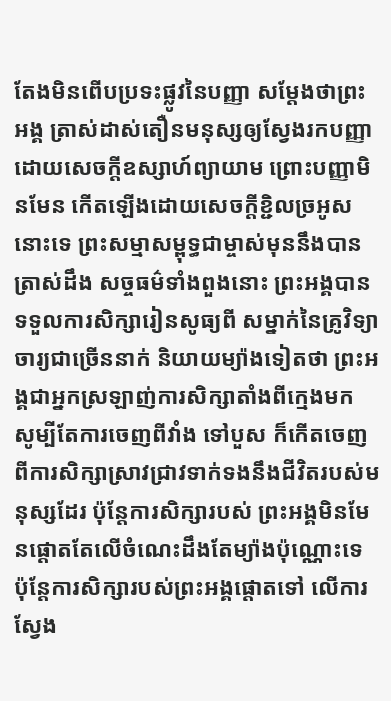តែងមិនពើបប្រទះផ្លូវនៃបញ្ញា សម្តែងថាព្រះអង្គ ត្រាស់ដាស់តឿនមនុស្សឲ្យស្វែងរកបញ្ញាដោយសេចក្តីឧស្សាហ៍ព្យាយាម ព្រោះបញ្ញាមិនមែន កើតឡើងដោយសេចក្តីខ្ជិលច្រអូសនោះទេ ព្រះសម្មាសម្ពុទ្ធជាម្ចាស់មុននឹងបានត្រាស់ដឹង សច្ចធម៌ទាំងពួងនោះ ព្រះអង្គបានទទួលការសិក្សារៀនសូធ្យពី សម្នាក់នៃគ្រូវិទ្យាចារ្យជាច្រើននាក់ និយាយម្យ៉ាងទៀតថា ព្រះអង្គជាអ្នកស្រឡាញ់ការសិក្សាតាំងពីក្មេងមក សូម្បីតែការចេញពីវាំង ទៅបួស ក៏កើតចេញពីការសិក្សាស្រាវជ្រាវទាក់ទងនឹងជីវិតរបស់មនុស្សដែរ ប៉ុន្តែការសិក្សារបស់ ព្រះអង្គមិនមែនផ្តោតតែលើចំណេះដឹងតែម្យ៉ាងប៉ុណ្ណោះទេ ប៉ុន្តែការសិក្សារបស់ព្រះអង្គផ្តោតទៅ លើការស្វែង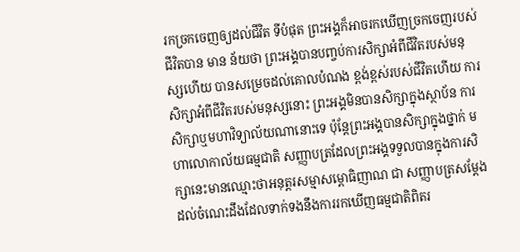រកច្រកចេញឲ្យដល់ជីវិត ទីបំផុត ព្រះអង្គក៏អាចរកឃើញច្រកចេញរបស់ជីវិតបាន មាន ន័យថា ព្រះអង្គបានបញ្ចប់ការសិក្សាអំពីជីវិតរបស់មនុស្សហើយ បានសម្រេចដល់គោលបំណង ខ្ពង់ខ្ពស់របស់ជីវិតហើយ ការសិក្សាអំពីជីវិតរបស់មនុស្សនោះ ព្រះអង្គមិនបានសិក្សាក្នុងស្ថាប័ន ការសិក្សាឬមហាវិទ្យាល័យណានោះទេ ប៉ុន្តែព្រះអង្គបានសិក្សាក្នុងថ្នាក់ មហាលោកាល័យធម្មជាតិ សញ្ញាបត្រដែលព្រះអង្គទទួលបានក្នុងការសិក្សានេះមានឈ្មោះថាអនុត្តរសម្មាសម្ពោធិញាណ ជា សញ្ញាបត្រសម្តែងដល់ចំណេះដឹងដែលទាក់ទងនឹងការរកឃើញធម្មជាតិពិតរ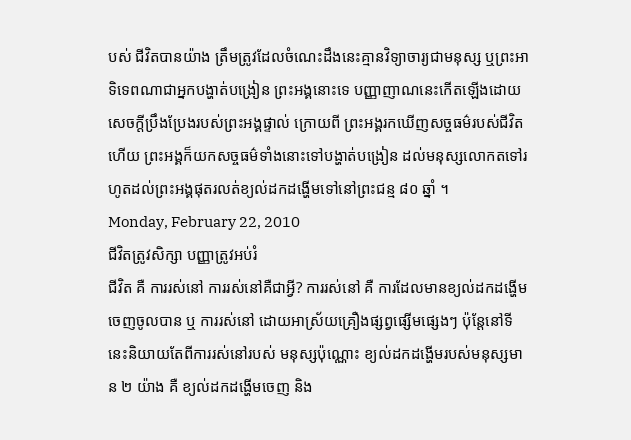បស់ ជីវិតបានយ៉ាង ត្រឹមត្រូវដែលចំណេះដឹងនេះគ្មានវិទ្យាចារ្យជាមនុស្ស ឬព្រះអាទិទេពណាជាអ្នកបង្ហាត់បង្រៀន ព្រះអង្គនោះទេ បញ្ញាញាណនេះកើតឡើងដោយសេចក្តីប្រឹងប្រែងរបស់ព្រះអង្គផ្ទាល់ ក្រោយពី ព្រះអង្គរកឃើញសច្ចធម៌របស់ជីវិតហើយ ព្រះអង្គក៏យកសច្ចធម៌ទាំងនោះទៅបង្ហាត់បង្រៀន ដល់មនុស្សលោកតទៅរហូតដល់ព្រះអង្គផុតរលត់ខ្យល់ដកដង្ហើមទៅនៅព្រះជន្ម ៨០ ឆ្នាំ ។
Monday, February 22, 2010
ជីវិតត្រូវសិក្សា បញ្ញាត្រូវអប់រំ
ជីវិត គឺ ការរស់នៅ ការរស់នៅគឺជាអ្វី? ការរស់នៅ គឺ ការដែលមានខ្យល់ដកដង្ហើមចេញចូលបាន ឬ ការរស់នៅ ដោយអាស្រ័យគ្រឿងផ្សព្វផ្សើមផ្សេងៗ ប៉ុន្តែនៅទីនេះនិយាយតែពីការរស់នៅរបស់ មនុស្សប៉ុណ្ណោះ ខ្យល់ដកដង្ហើមរបស់មនុស្សមាន ២ យ៉ាង គឺ ខ្យល់ដកដង្ហើមចេញ និង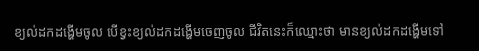ខ្យល់ដកដង្ហើមចូល បើខ្វះខ្យល់ដកដង្ហើមចេញចូល ជីវិតនេះក៏ឈ្មោះថា មានខ្យល់ដកដង្ហើមទៅ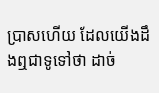ប្រាសហើយ ដែលយើងដឹងឮជាទូទៅថា ដាច់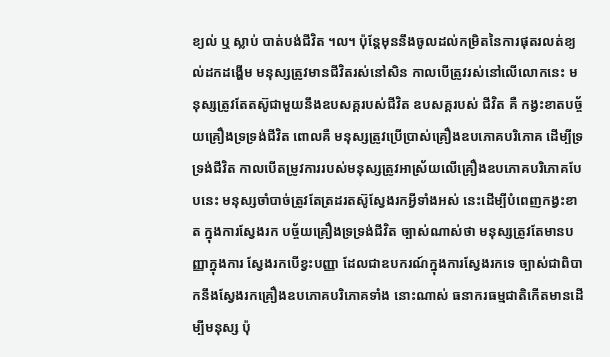ខ្យល់ ឬ ស្លាប់ បាត់បង់ជីវិត ។ល។ ប៉ុន្តែមុននឹងចូលដល់កម្រិតនៃការផុតរលត់ខ្យល់ដកដង្ហើម មនុស្សត្រូវមានជីវិតរស់នៅសិន កាលបើត្រូវរស់នៅលើលោកនេះ មនុស្សត្រូវតែតស៊ូជាមួយនឹងឧបសគ្គរបស់ជីវិត ឧបសគ្គរបស់ ជីវិត គឺ កង្វះខាតបច្ច័យគ្រឿងទ្រទ្រង់ជីវិត ពោលគឺ មនុស្សត្រូវប្រើប្រាស់គ្រឿងឧបភោគបរិភោគ ដើម្បីទ្រទ្រង់ជីវិត កាលបើតម្រូវការរបស់មនុស្សត្រូវអាស្រ័យលើគ្រឿងឧបភោគបរិភោគបែបនេះ មនុស្សចាំបាច់ត្រូវតែត្រដរតស៊ូស្វែងរកអ្វីទាំងអស់ នេះដើម្បីបំពេញកង្វះខាត ក្នុងការស្វែងរក បច្ច័យគ្រឿងទ្រទ្រង់ជីវិត ច្បាស់ណាស់ថា មនុស្សត្រូវតែមានបញ្ញាក្នុងការ ស្វែងរកបើខ្វះបញ្ញា ដែលជាឧបករណ៍ក្នុងការស្វែងរកទេ ច្បាស់ជាពិបាកនឹងស្វែងរកគ្រឿងឧបភោគបរិភោគទាំង នោះណាស់ ធនាករធម្មជាតិកើតមានដើម្បីមនុស្ស ប៉ុ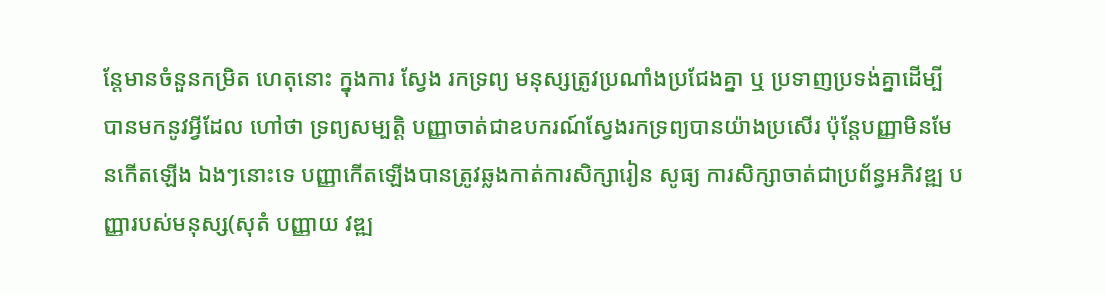ន្តែមានចំនួនកម្រិត ហេតុនោះ ក្នុងការ ស្វែង រកទ្រព្យ មនុស្សត្រូវប្រណាំងប្រជែងគ្នា ឬ ប្រទាញប្រទង់គ្នាដើម្បី បានមកនូវអ្វីដែល ហៅថា ទ្រព្យសម្បត្តិ បញ្ញាចាត់ជាឧបករណ៍ស្វែងរកទ្រព្យបានយ៉ាងប្រសើរ ប៉ុន្តែបញ្ញាមិនមែនកើតឡើង ឯងៗនោះទេ បញ្ញាកើតឡើងបានត្រូវឆ្លងកាត់ការសិក្សារៀន សូធ្យ ការសិក្សាចាត់ជាប្រព័ន្ធអភិវឌ្ឍ បញ្ញារបស់មនុស្ស(សុតំ បញ្ញាយ វឌ្ឍ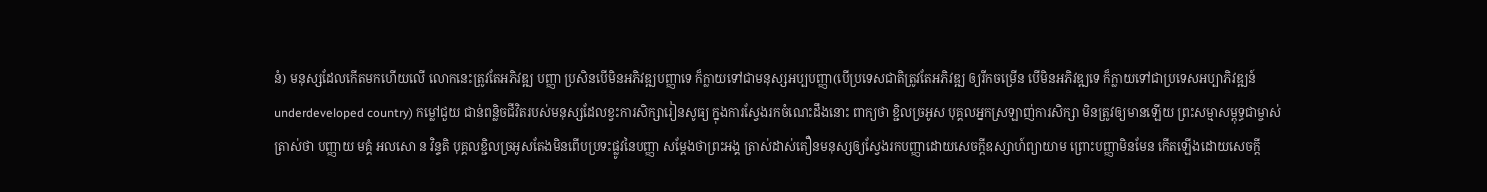នំ) មនុស្សដែលកើតមកហើយលើ លោកនេះត្រូវតែអភិវឌ្ឍ បញ្ញា ប្រសិនបើមិនអភិវឌ្ឍបញ្ញាទេ ក៏ក្លាយទៅជាមនុស្សអប្បបញ្ញា(បើប្រទេសជាតិត្រូវតែអភិវឌ្ឍ ឲ្យរីកចម្រើន បើមិនអភិវឌ្ឍទេ ក៏ក្លាយទៅជាប្រទេសអប្បាភិវឌ្ឍន៍underdeveloped country) កម្លៅជួយ ជាន់ពន្លិចជីវិតរបស់មនុស្សដែលខ្វះការសិក្សារៀនសូធ្យ ក្នុងការស្វែងរកចំណេះដឹងនោះ ពាក្យថា ខ្ជិលច្រអូស បុគ្គលអ្នកស្រឡាញ់ការសិក្សា មិនត្រូវឲ្យមានឡើយ ព្រះសម្មាសម្ពុទ្ធជាម្ចាស់ត្រាស់ថា បញ្ញាយ មគ្គំ អលសោ ន វិន្ទតិ បុគ្គលខ្ជិលច្រអូសតែងមិនពើបប្រទះផ្លូវនៃបញ្ញា សម្តែងថាព្រះអង្គ ត្រាស់ដាស់តឿនមនុស្សឲ្យស្វែងរកបញ្ញាដោយសេចក្តីឧស្សាហ៍ព្យាយាម ព្រោះបញ្ញាមិនមែន កើតឡើងដោយសេចក្តី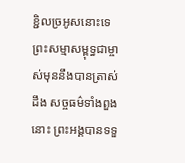ខ្ជិលច្រអូសនោះទេ ព្រះសម្មាសម្ពុទ្ធជាម្ចាស់មុននឹងបានត្រាស់ដឹង សច្ចធម៌ទាំងពួងនោះ ព្រះអង្គបានទទួ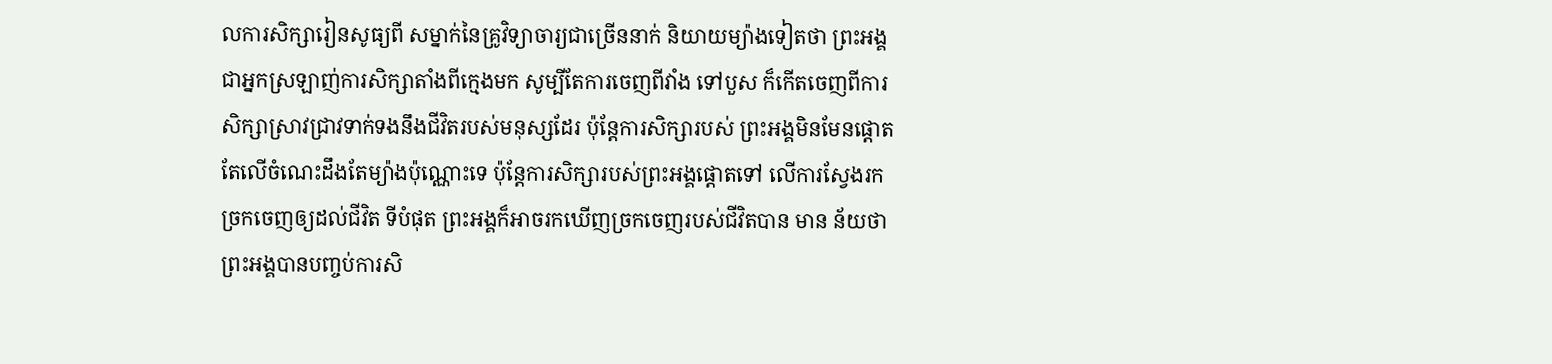លការសិក្សារៀនសូធ្យពី សម្នាក់នៃគ្រូវិទ្យាចារ្យជាច្រើននាក់ និយាយម្យ៉ាងទៀតថា ព្រះអង្គជាអ្នកស្រឡាញ់ការសិក្សាតាំងពីក្មេងមក សូម្បីតែការចេញពីវាំង ទៅបួស ក៏កើតចេញពីការសិក្សាស្រាវជ្រាវទាក់ទងនឹងជីវិតរបស់មនុស្សដែរ ប៉ុន្តែការសិក្សារបស់ ព្រះអង្គមិនមែនផ្តោតតែលើចំណេះដឹងតែម្យ៉ាងប៉ុណ្ណោះទេ ប៉ុន្តែការសិក្សារបស់ព្រះអង្គផ្តោតទៅ លើការស្វែងរកច្រកចេញឲ្យដល់ជីវិត ទីបំផុត ព្រះអង្គក៏អាចរកឃើញច្រកចេញរបស់ជីវិតបាន មាន ន័យថា ព្រះអង្គបានបញ្ចប់ការសិ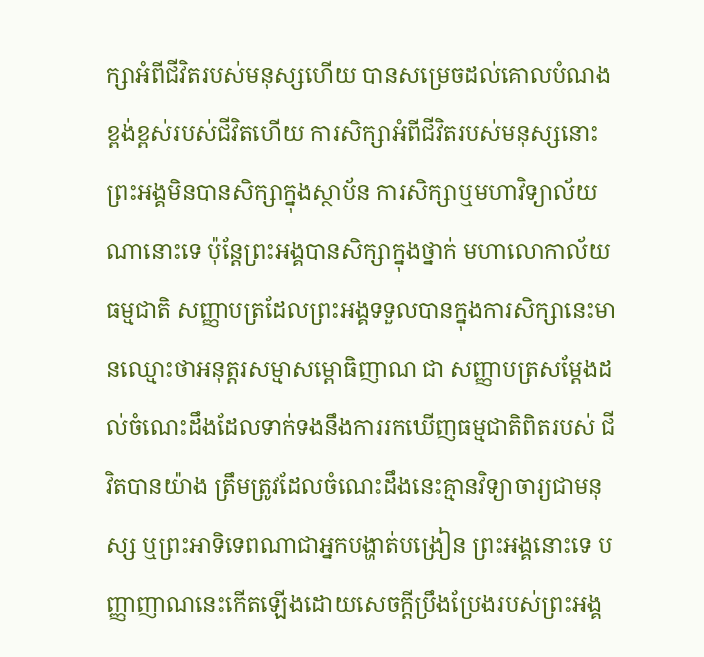ក្សាអំពីជីវិតរបស់មនុស្សហើយ បានសម្រេចដល់គោលបំណង ខ្ពង់ខ្ពស់របស់ជីវិតហើយ ការសិក្សាអំពីជីវិតរបស់មនុស្សនោះ ព្រះអង្គមិនបានសិក្សាក្នុងស្ថាប័ន ការសិក្សាឬមហាវិទ្យាល័យណានោះទេ ប៉ុន្តែព្រះអង្គបានសិក្សាក្នុងថ្នាក់ មហាលោកាល័យធម្មជាតិ សញ្ញាបត្រដែលព្រះអង្គទទួលបានក្នុងការសិក្សានេះមានឈ្មោះថាអនុត្តរសម្មាសម្ពោធិញាណ ជា សញ្ញាបត្រសម្តែងដល់ចំណេះដឹងដែលទាក់ទងនឹងការរកឃើញធម្មជាតិពិតរបស់ ជីវិតបានយ៉ាង ត្រឹមត្រូវដែលចំណេះដឹងនេះគ្មានវិទ្យាចារ្យជាមនុស្ស ឬព្រះអាទិទេពណាជាអ្នកបង្ហាត់បង្រៀន ព្រះអង្គនោះទេ បញ្ញាញាណនេះកើតឡើងដោយសេចក្តីប្រឹងប្រែងរបស់ព្រះអង្គ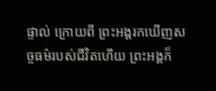ផ្ទាល់ ក្រោយពី ព្រះអង្គរកឃើញសច្ចធម៌របស់ជីវិតហើយ ព្រះអង្គក៏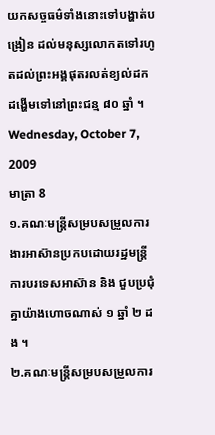យកសច្ចធម៌ទាំងនោះទៅបង្ហាត់បង្រៀន ដល់មនុស្សលោកតទៅរហូតដល់ព្រះអង្គផុតរលត់ខ្យល់ដកដង្ហើមទៅនៅព្រះជន្ម ៨០ ឆ្នាំ ។
Wednesday, October 7, 2009
មាត្រា 8
១.គណៈមន្ត្រីសម្របសម្រួលការងារអាស៊ានប្រកបដោយរដ្ឋមន្ត្រីការបរទេសអាស៊ាន និង ជួបប្រជុំគ្នាយ៉ាងហោចណាស់ ១ ឆ្នាំ ២ ដង ។
២.គណៈមន្ត្រីសម្របសម្រួលការ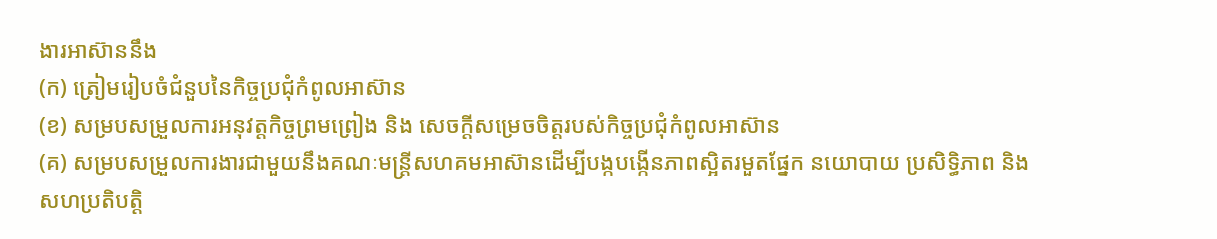ងារអាស៊ាននឹង
(ក) ត្រៀមរៀបចំជំនួបនៃកិច្ចប្រជុំកំពូលអាស៊ាន
(ខ) សម្របសម្រួលការអនុវត្តកិច្ចព្រមព្រៀង និង សេចក្តីសម្រេចចិត្តរបស់កិច្ចប្រជុំកំពូលអាស៊ាន
(គ) សម្របសម្រួលការងារជាមួយនឹងគណៈមន្ត្រីសហគមអាស៊ានដើម្បីបង្កបង្កើនភាពស្អិតរមួតផ្នែក នយោបាយ ប្រសិទ្ធិភាព និង សហប្រតិបត្តិ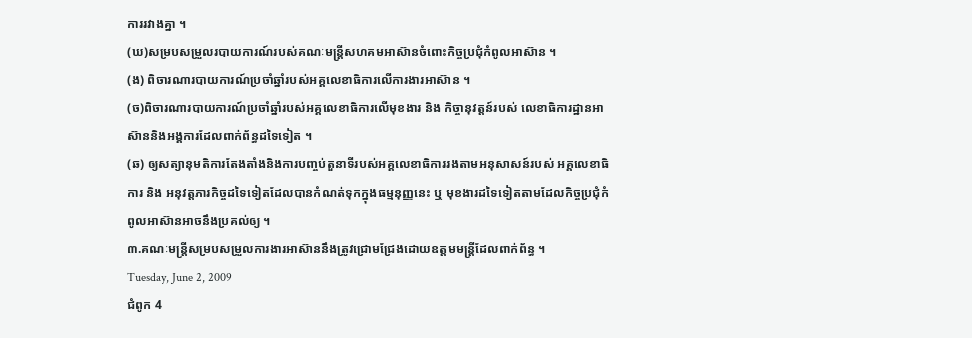ការរវាងគ្នា ។
(ឃ)សម្របសម្រួលរបាយការណ៍របស់គណៈមន្ត្រីសហគមអាស៊ានចំពោះកិច្ចប្រជុំកំពូលអាស៊ាន ។
(ង) ពិចារណារបាយការណ៍ប្រចាំឆ្នាំរបស់អគ្គលេខាធិការលើការងារអាស៊ាន ។
(ច)ពិចារណារបាយការណ៍ប្រចាំឆ្នាំរបស់អគ្គលេខាធិការលើមុខងារ និង កិច្ចានុវត្តន៍របស់ លេខាធិការដ្ឋានអាស៊ាននិងអង្គការដែលពាក់ព័ន្ធដទៃទៀត ។
(ឆ) ឲ្យសត្យានុមតិការតែងតាំងនិងការបញ្ចប់តួនាទីរបស់អគ្គលេខាធិការរងតាមអនុសាសន៍របស់ អគ្គលេខាធិការ និង អនុវត្តភារកិច្ចដទៃទៀតដែលបានកំណត់ទុកក្នុងធម្មនុញ្ញនេះ ឬ មុខងារដទៃទៀតតាមដែលកិច្ចប្រជុំកំពូលអាស៊ានអាចនឹងប្រគល់ឲ្យ ។
៣.គណៈមន្ត្រីសម្របសម្រួលការងារអាស៊ាននឹងត្រូវជ្រោមជ្រែងដោយឧត្តមមន្ត្រីដែលពាក់ព័ន្ធ ។
Tuesday, June 2, 2009
ជំពូក 4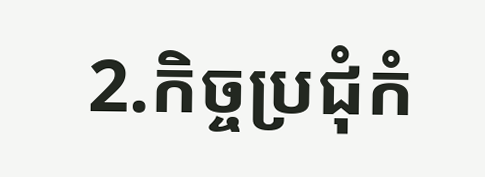2.កិច្ចប្រជុំកំ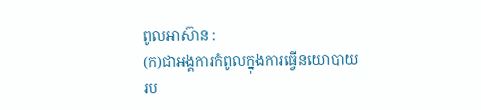ពូលអាស៊ាន :
(ក)ជាអង្គការកំពូលក្នុងការធ្វើនយោបាយរប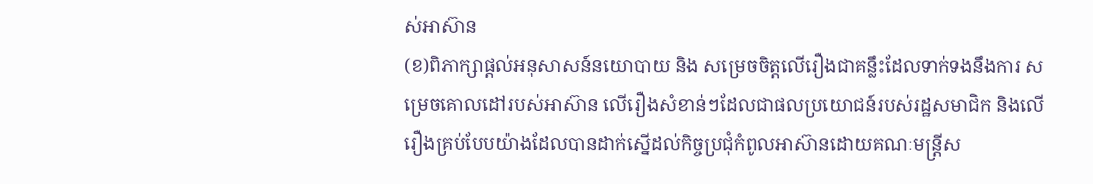ស់អាស៊ាន
(ខ)ពិភាក្សាផ្តល់អនុសាសន៍នយោបាយ និង សម្រេចចិត្តលើរឿងជាគន្លឹះដែលទាក់ទងនឹងការ សម្រេចគោលដៅរបស់អាស៊ាន លើរឿងសំខាន់ៗដែលជាផលប្រយោជន៍របស់រដ្ឋសមាជិក និងលើរឿងគ្រប់បែបយ៉ាងដែលបានដាក់ស្នើដល់កិច្ចប្រជុំកំពូលអាស៊ានដោយគណៈមន្ត្រីស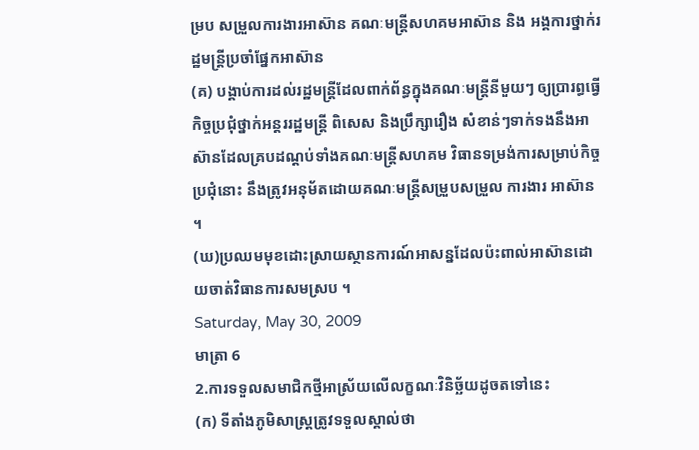ម្រប សម្រួលការងារអាស៊ាន គណៈមន្ត្រីសហគមអាស៊ាន និង អង្គការថ្នាក់រដ្ឋមន្ត្រីប្រចាំផ្នែកអាស៊ាន
(គ) បង្គាប់ការដល់រដ្ឋមន្ត្រីដែលពាក់ព័ន្ធក្នុងគណៈមន្ត្រីនីមួយៗ ឲ្យប្រារព្ធធ្វើកិច្ចប្រជុំថ្នាក់អន្តររដ្ឋមន្ត្រី ពិសេស និងប្រឹក្សារឿង សំខាន់ៗទាក់ទងនឹងអាស៊ានដែលគ្របដណ្តប់ទាំងគណៈមន្ត្រីសហគម វិធានទម្រង់ការសម្រាប់កិច្ចប្រជុំនោះ នឹងត្រូវអនុម័តដោយគណៈមន្ត្រីសម្រួបសម្រួល ការងារ អាស៊ាន ។
(ឃ)ប្រឈមមុខដោះស្រាយស្ថានការណ៍អាសន្នដែលប៉ះពាល់អាស៊ានដោយចាត់វិធានការសមស្រប ។
Saturday, May 30, 2009
មាត្រា 6
2.ការទទួលសមាជិកថ្មីអាស្រ័យលើលក្ខណៈវិនិច្ឆ័យដូចតទៅនេះ
(ក) ទីតាំងភូមិសាស្រ្តត្រូវទទួលស្គាល់ថា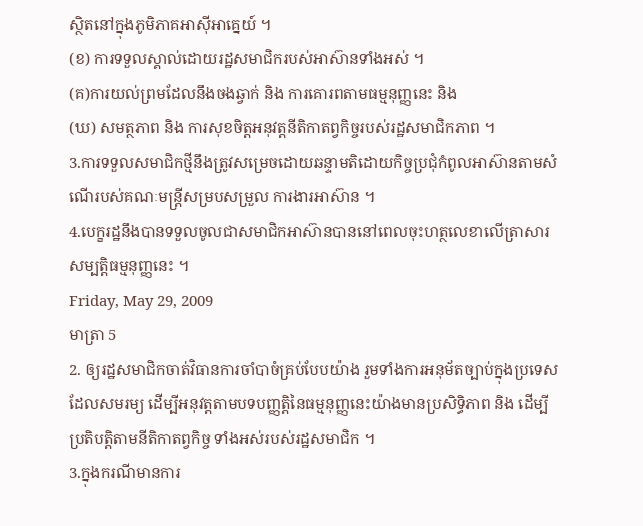ស្ថិតនៅក្នុងភូមិភាគអាស៊ីអាគ្នេយ៍ ។
(ខ) ការទទួលស្គាល់ដោយរដ្ឋសមាជិករបស់អាស៊ានទាំងអស់ ។
(គ)ការយល់ព្រមដែលនឹងចងឆ្វាក់ និង ការគោរពតាមធម្មនុញ្ញនេះ និង
(ឃ) សមត្ថភាព និង ការសុខចិត្តអនុវត្តនីតិកាតព្វកិច្ចរបស់រដ្ឋសមាជិកភាព ។
3.ការទទួលសមាជិកថ្មីនឹងត្រូវសម្រេចដោយឆន្ទាមតិដោយកិច្ចប្រជុំកំពូលអាស៊ានតាមសំណើរបស់គណៈមន្ត្រីសម្របសម្រួល ការងារអាស៊ាន ។
4.បេក្ខរដ្ឋនឹងបានទទួលចូលជាសមាជិកអាស៊ានបាននៅពេលចុះហត្ថលេខាលើត្រាសារសម្បត្តិធម្មនុញ្ញនេះ ។
Friday, May 29, 2009
មាត្រា 5
2. ឲ្យរដ្ឋសមាជិកចាត់វិធានការចាំបាចំគ្រប់បែបយ៉ាង រួមទាំងការអនុម័តច្បាប់ក្នុងប្រទេសដែលសមរម្យ ដើម្បីអនុវត្តតាមបទបញ្ញត្តិនៃធម្មនុញ្ញនេះយ៉ាងមានប្រសិទ្ធិភាព និង ដើម្បីប្រតិបត្តិតាមនីតិកាតព្វកិច្ច ទាំងអស់របស់រដ្ឋសមាជិក ។
3.ក្នុងករណីមានការ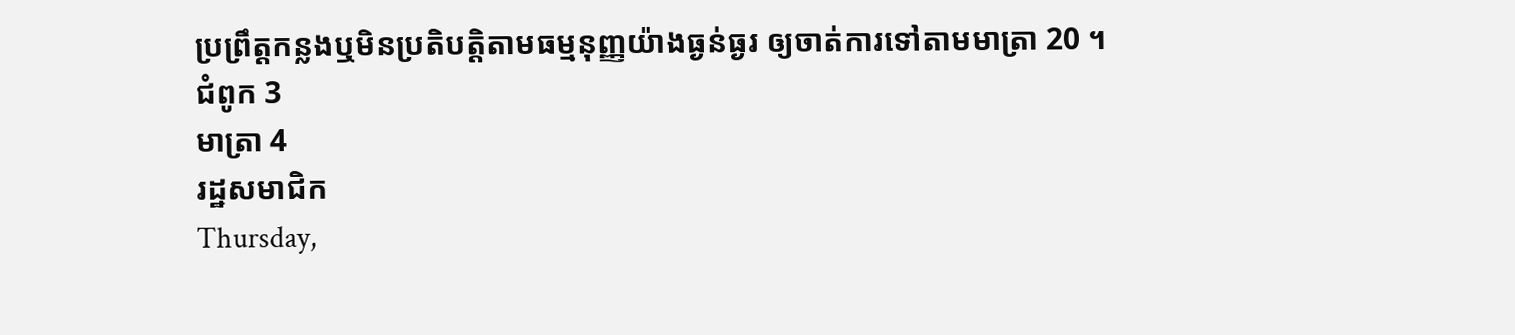ប្រព្រឹត្តកន្លងឬមិនប្រតិបត្តិតាមធម្មនុញ្ញយ៉ាងធ្ងន់ធ្ងរ ឲ្យចាត់ការទៅតាមមាត្រា 20 ។
ជំពូក 3
មាត្រា 4
រដ្ឋសមាជិក
Thursday,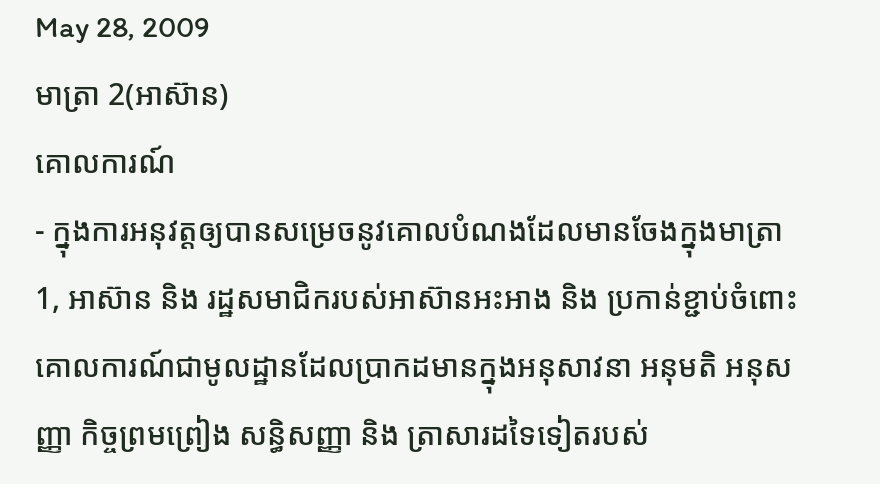May 28, 2009
មាត្រា 2(អាស៊ាន)
គោលការណ៍
- ក្នុងការអនុវត្តឲ្យបានសម្រេចនូវគោលបំណងដែលមានចែងក្នុងមាត្រា 1, អាស៊ាន និង រដ្ឋសមាជិករបស់អាស៊ានអះអាង និង ប្រកាន់ខ្ជាប់ចំពោះគោលការណ៍ជាមូលដ្ឋានដែលប្រាកដមានក្នុងអនុសាវនា អនុមតិ អនុសញ្ញា កិច្ចព្រមព្រៀង សន្ធិសញ្ញា និង ត្រាសារដទៃទៀតរបស់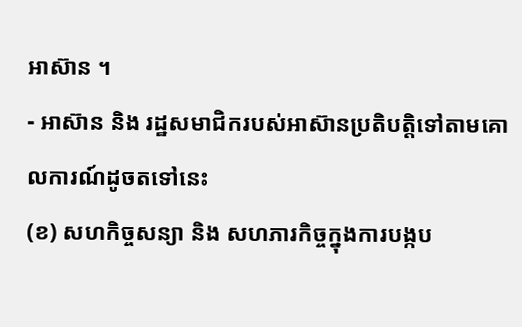អាស៊ាន ។
- អាស៊ាន និង រដ្ឋសមាជិករបស់អាស៊ានប្រតិបត្តិទៅតាមគោលការណ៍ដូចតទៅនេះ
(ខ) សហកិច្ចសន្យា និង សហភារកិច្ចក្នុងការបង្កប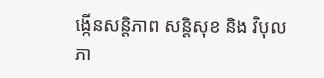ង្កើនសន្តិភាព សន្តិសុខ និង វិបុលភា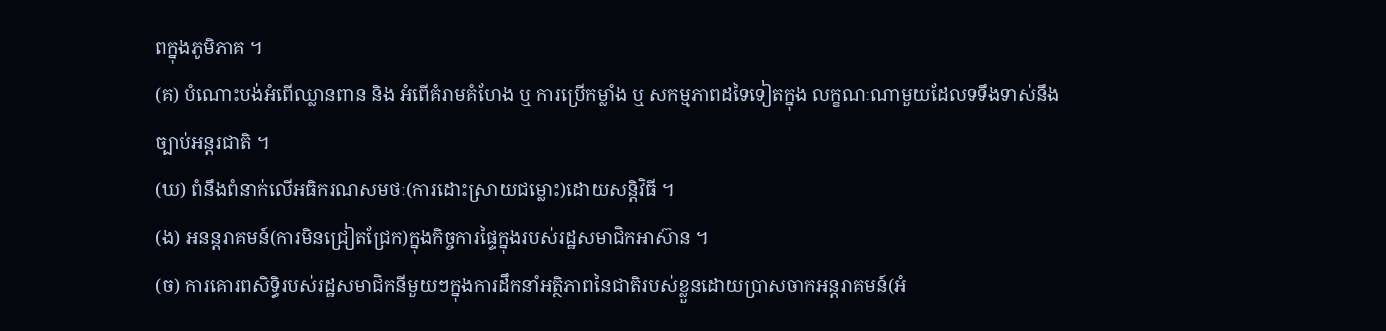ពក្នុងភូមិភាគ ។
(គ) បំណោះបង់អំពើឈ្លានពាន និង អំពើគំរាមគំហែង ឬ ការប្រើកម្លាំង ឬ សកម្មភាពដទៃទៀតក្នុង លក្ខណៈណាមួយដែលទទឹងទាស់នឹងច្បាប់អន្តរជាតិ ។
(ឃ) ពំនឹងពំនាក់លើអធិករណសមថៈ(ការដោះស្រាយជម្លោះ)ដោយសន្តិវិធី ។
(ង) អនន្តរាគមន៍(ការមិនជ្រៀតជ្រែក)ក្នុងកិច្ចការផ្ទៃក្នុងរបស់រដ្ឋសមាជិកអាស៊ាន ។
(ច) ការគោរពសិទ្ធិរបស់រដ្ឋសមាជិកនីមួយៗក្នុងការដឹកនាំអត្ថិភាពនៃជាតិរបស់ខ្លួនដោយប្រាសចាកអន្តរាគមន៍(អំ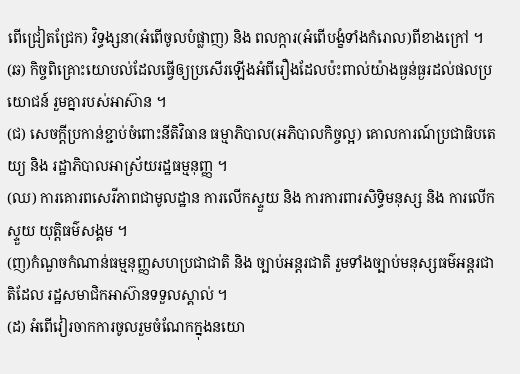ពើជ្រៀតជ្រែក) វិទ្ធង្សនា(អំពើចូលបំផ្លាញ) និង ពលក្ការ(អំពើបង្ខំទាំងកំរោល)ពីខាងក្រៅ ។
(ឆ) កិច្ចពិគ្រោះយោបល់ដែលធ្វើឲ្យប្រសើរឡើងអំពីរឿងដែលប៉ះពាល់យ៉ាងធ្ងន់ធ្ងរដល់ផលប្រយោជន៍ រួមគ្នារបស់អាស៊ាន ។
(ជ) សេចក្តីប្រកាន់ខ្ជាប់ចំពោះនីតិវិធាន ធម្មាភិបាល(អភិបាលកិច្ចល្អ) គោលការណ៍ប្រជាធិបតេយ្យ និង រដ្ឋាភិបាលអាស្រ័យរដ្ឋធម្មនុញ្ញ ។
(ឈ) ការគោរពសេរីភាពជាមូលដ្ឋាន ការលើកស្ទួយ និង ការការពារសិទ្ធិមនុស្ស និង ការលើកស្ទួយ យុត្តិធម៌សង្គម ។
(ញ)កំណួចកំណាន់ធម្មនុញ្ញសហប្រជាជាតិ និង ច្បាប់អន្តរជាតិ រួមទាំងច្បាប់មនុស្សធម៌អន្តរជាតិដែល រដ្ឋសមាជិកអាស៊ានទទួលស្គាល់ ។
(ដ) អំពើវៀរចាកការចូលរួមចំណែកក្នុងនយោ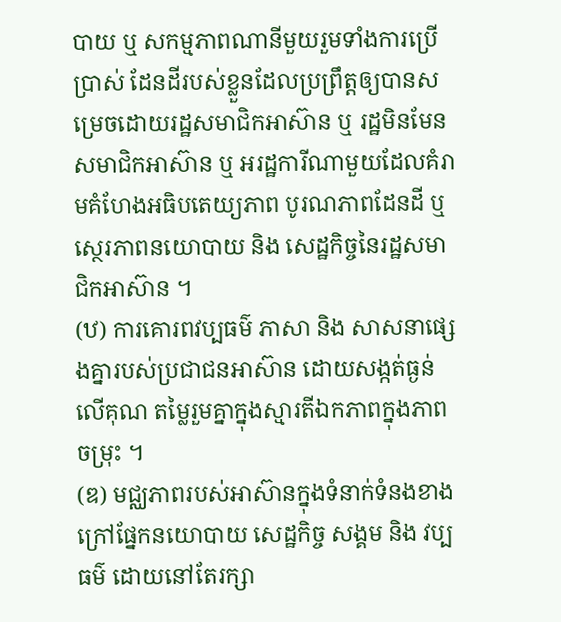បាយ ឬ សកម្មភាពណានីមួយរួមទាំងការប្រើប្រាស់ ដែនដីរបស់ខ្លួនដែលប្រព្រឹត្តឲ្យបានសម្រេចដោយរដ្ឋសមាជិកអាស៊ាន ឬ រដ្ឋមិនមែនសមាជិកអាស៊ាន ឬ អរដ្ឋការីណាមួយដែលគំរាមគំហែងអធិបតេយ្យភាព បូរណភាពដែនដី ឬ សេ្ថរភាពនយោបាយ និង សេដ្ឋកិច្ចនៃរដ្ឋសមាជិកអាស៊ាន ។
(ឋ) ការគោរពវប្បធម៌ ភាសា និង សាសនាផ្សេងគ្នារបស់ប្រជាជនអាស៊ាន ដោយសង្កត់ធ្ងន់លើគុណ តម្លៃរួមគ្នាក្នុងស្មារតីឯកភាពក្នុងភាពចម្រុះ ។
(ឌ) មជ្ឈភាពរបស់អាស៊ានក្នុងទំនាក់ទំនងខាងក្រៅផ្នែកនយោបាយ សេដ្ឋកិច្ច សង្គម និង វប្បធម៌ ដោយនៅតែរក្សា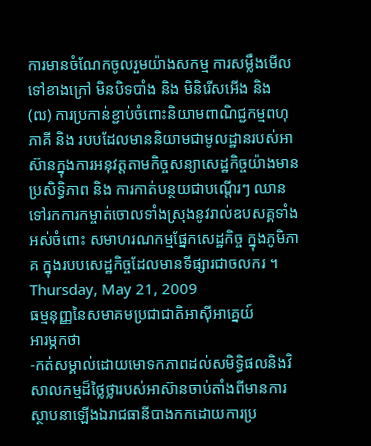ការមានចំណែកចូលរួមយ៉ាងសកម្ម ការសម្លឹងមើលទៅខាងក្រៅ មិនបិទបាំង និង មិនិរើសអើង និង
(ឍ) ការប្រកាន់ខ្ជាប់ចំពោះនិយាមពាណិជ្ជកម្មពហុភាគី និង របបដែលមាននិយាមជាមូលដ្ឋានរបស់អាស៊ានក្នុងការអនុវត្តតាមកិច្ចសន្យាសេដ្ឋកិច្ចយ៉ាងមានប្រសិទ្ធិភាព និង ការកាត់បន្ថយជាបណ្តើរៗ ឈានទៅរកការកម្ចាត់ចោលទាំងស្រុងនូវរាល់ឧបសគ្គទាំងអស់ចំពោះ សមាហរណកម្មផ្នែកសេដ្ឋកិច្ច ក្នុងភូមិភាគ ក្នុងរបបសេដ្ឋកិច្ចដែលមានទីផ្សារជាចលករ ។
Thursday, May 21, 2009
ធម្មនុញ្ញនៃសមាគមប្រជាជាតិអាស៊ីអាគ្នេយ៍
អារម្ភកថា
-កត់សម្គាល់ដោយមោទកភាពដល់សមិទ្ធិផលនិងវិសាលកម្មដ៏ថ្លៃថ្លារបស់អាស៊ានចាប់តាំងពីមានការស្ថាបនាឡើងឯរាជធានីបាងកកដោយការប្រ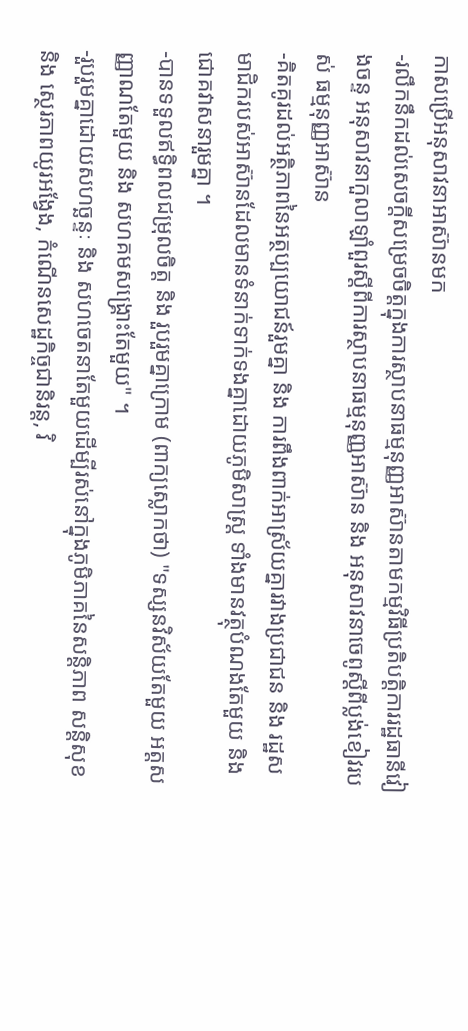កាសប្រើអនុសាវនាអាស៊ានមក
-រលឹកនឹកដល់សេចក្តីសម្រេចចិត្តក្នុងការស្ថាបនាធម្មនុញ្ញអាស៊ានតាមកម្មវិធីប្រតិបត្តិការរដ្ឋធានីវៀងចន្ទ អនុសាវនាកួលាឡាំពួរស្តីពីការស្ថាបនាធម្មនុញ្ញអាស៊ាន និង អនុសាវនាចេពូស្តីពីប្លង់ខៀវរបស់ ធម្មនុញ្ញអាស៊ាន
-គិតគូរដល់អត្ថិភាពនៃអត្ថប្បយោជន៍រួមគ្នា និង ការពឹងពាក់អាស្រ័យគ្នារវាងប្រជាជន និង រដ្ឋសមាជិករបស់អាស៊ានដែលមានទំនាក់ទាក់ទងគ្នាដោយភូមិសាស្រ្ត ទាំងមានវត្ថុបំណងតែមួយ និង ជោគវាសនារួមគ្នា ។
-បានទទួលឥទ្ធិពលជម្រុលចិត្ត និង រួបរួមគ្នាក្រោម (ពាក្យស្លោកថា) "ទស្សនវិស័យតែមួយ អត្តសញ្ញាណតែមួយ និង សហគមសង្គ្រោះតែមួយ" ។
-រួបរួមគ្នាដោយសហច្ឆន្ទៈ និង សហចេតនាតែមួយដើម្បីរស់នៅក្នុងភូមិភាគនៃសន្តិភាព សន្តិសុខ និង ស្ថេរភាពយូរអង្វែង, កំណើនសេដ្ឋកិច្ចជានិរន្ត, វិ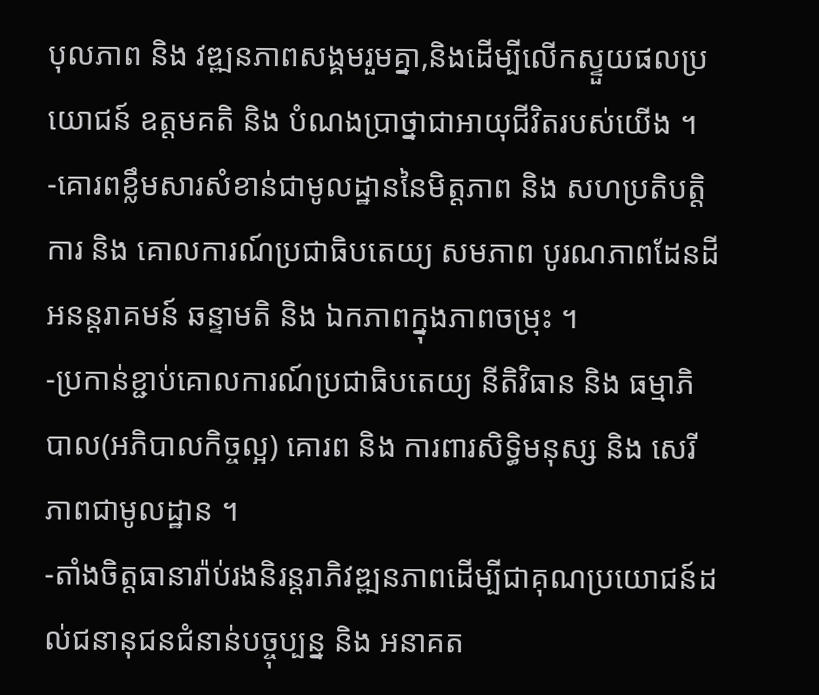បុលភាព និង វឌ្ឍនភាពសង្គមរួមគ្នា,និងដើម្បីលើកស្ទួយផលប្រយោជន៍ ឧត្តមគតិ និង បំណងប្រាថ្នាជាអាយុជីវិតរបស់យើង ។
-គោរពខ្លឹមសារសំខាន់ជាមូលដ្ឋាននៃមិត្តភាព និង សហប្រតិបត្តិការ និង គោលការណ៍ប្រជាធិបតេយ្យ សមភាព បូរណភាពដែនដី អនន្តរាគមន៍ ឆន្ទាមតិ និង ឯកភាពក្នុងភាពចម្រុះ ។
-ប្រកាន់ខ្ជាប់គោលការណ៍ប្រជាធិបតេយ្យ នីតិវិធាន និង ធម្មាភិបាល(អភិបាលកិច្ចល្អ) គោរព និង ការពារសិទ្ធិមនុស្ស និង សេរីភាពជាមូលដ្ឋាន ។
-តាំងចិត្តធានារ៉ាប់រងនិរន្តរាភិវឌ្ឍនភាពដើម្បីជាគុណប្រយោជន៍ដល់ជនានុជនជំនាន់បច្ចុប្បន្ន និង អនាគត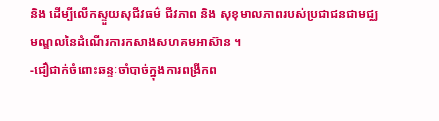និង ដើម្បីលើកស្ទួយសុជីវធម៌ ជីវភាព និង សុខុមាលភាពរបស់ប្រជាជនជាមជ្ឈមណ្ឌលនៃដំណើរការកសាងសហគមអាស៊ាន ។
-ជឿជាក់ចំពោះឆន្ទៈចាំបាច់ក្នុងការពង្រីកព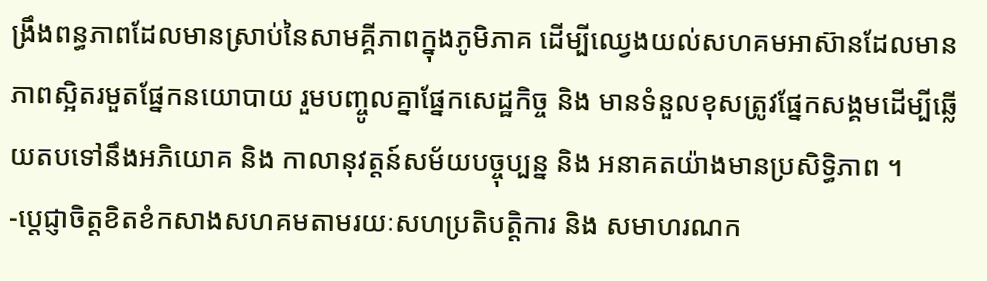ង្រឹងពន្ធភាពដែលមានស្រាប់នៃសាមគ្គីភាពក្នុងភូមិភាគ ដើម្បីឈ្វេងយល់សហគមអាស៊ានដែលមានភាពស្អិតរមួតផ្នែកនយោបាយ រួមបញ្ចូលគ្នាផ្នែកសេដ្ឋកិច្ច និង មានទំនួលខុសត្រូវផ្នែកសង្គមដើម្បីឆ្លើយតបទៅនឹងអភិយោគ និង កាលានុវត្តន៍សម័យបច្ចុប្បន្ន និង អនាគតយ៉ាងមានប្រសិទ្ធិភាព ។
-ប្តេជ្ញាចិត្តខិតខំកសាងសហគមតាមរយៈសហប្រតិបត្តិការ និង សមាហរណក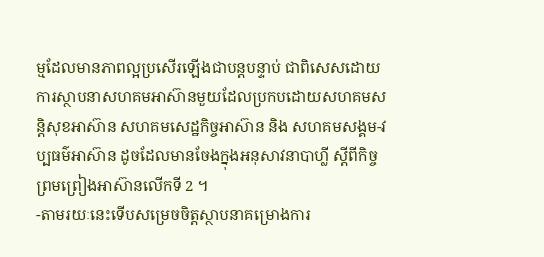ម្មដែលមានភាពល្អប្រសើរឡើងជាបន្តបន្ទាប់ ជាពិសេសដោយការស្ថាបនាសហគមអាស៊ានមួយដែលប្រកបដោយសហគមសន្តិសុខអាស៊ាន សហគមសេដ្ឋកិច្ចអាស៊ាន និង សហគមសង្គម-វប្បធម៌អាស៊ាន ដូចដែលមានចែងក្នុងអនុសាវនាបាហ្លី ស្តីពីកិច្ចព្រមព្រៀងអាស៊ានលើកទី 2 ។
-តាមរយៈនេះទើបសម្រេចចិត្តស្ថាបនាគម្រោងការ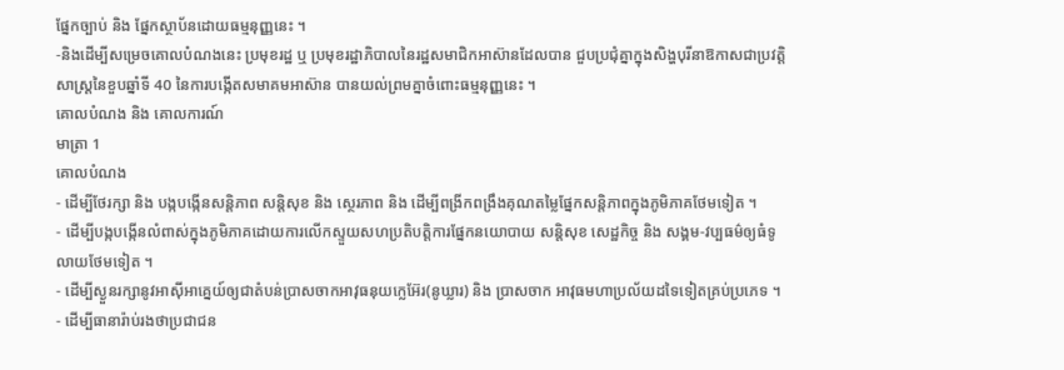ផ្នែកច្បាប់ និង ផ្នែកស្ថាប័នដោយធម្មនុញ្ញនេះ ។
-និងដើម្បីសម្រេចគោលបំណងនេះ ប្រមុខរដ្ឋ ឬ ប្រមុខរដ្ឋាភិបាលនៃរដ្ឋសមាជិកអាស៊ានដែលបាន ជួបប្រជុំគ្នាក្នុងសិង្ហបុរីនាឱកាសជាប្រវត្តិសាស្ត្រនៃខួបឆ្នាំទី 40 នៃការបង្កើតសមាគមអាស៊ាន បានយល់ព្រមគ្នាចំពោះធម្មនុញ្ញនេះ ។
គោលបំណង និង គោលការណ៍
មាត្រា 1
គោលបំណង
- ដើម្បីថែរក្សា និង បង្កបង្កើនសន្តិភាព សន្តិសុខ និង ស្ថេរភាព និង ដើម្បីពង្រីកពង្រឹងគុណតម្លៃផ្នែកសន្តិភាពក្នុងភូមិភាគថែមទៀត ។
- ដើម្បីបង្កបង្កើនលំពាស់ក្នុងភូមិភាគដោយការលើកស្ទួយសហប្រតិបត្តិការផ្នែកនយោបាយ សន្តិសុខ សេដ្ឋកិច្ច និង សង្គម-វប្បធម៌ឲ្យធំទូលាយថែមទៀត ។
- ដើម្បីស្ងួនរក្សានូវអាស៊ីអាគ្នេយ៍ឲ្យជាតំបន់ប្រាសចាកអាវុធនុយក្លេអ៊ែរ(នូឃ្លារ) និង ប្រាសចាក អាវុធមហាប្រល័យដទៃទៀតគ្រប់ប្រភេទ ។
- ដើម្បីធានារ៉ាប់រងថាប្រជាជន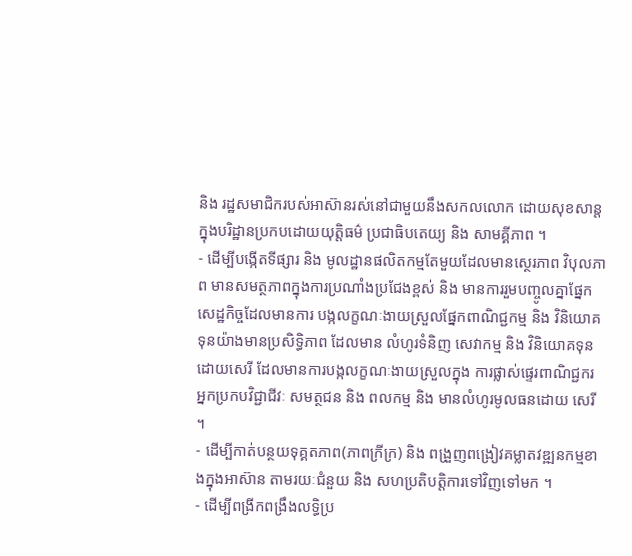និង រដ្ឋសមាជិករបស់អាស៊ានរស់នៅជាមួយនឹងសកលលោក ដោយសុខសាន្តក្នុងបរិដ្ឋានប្រកបដោយយុត្តិធម៌ ប្រជាធិបតេយ្យ និង សាមគ្គីភាព ។
- ដើម្បីបង្កើតទីផ្សារ និង មូលដ្ឋានផលិតកម្មតែមួយដែលមានសេ្ថរភាព វិបុលភាព មានសមត្ថភាពក្នុងការប្រណាំងប្រជែងខ្ពស់ និង មានការរួមបញ្ចូលគ្នាផ្នែកសេដ្ឋកិច្ចដែលមានការ បង្កលក្ខណៈងាយស្រួលផ្នែកពាណិជ្ជកម្ម និង វិនិយោគទុនយ៉ាងមានប្រសិទ្ធិភាព ដែលមាន លំហូរទំនិញ សេវាកម្ម និង វិនិយោគទុនដោយសេរី ដែលមានការបង្កលក្ខណៈងាយស្រួលក្នុង ការផ្លាស់ផ្ទេរពាណិជ្ជករ អ្នកប្រកបវិជ្ជាជីវៈ សមត្ថជន និង ពលកម្ម និង មានលំហូរមូលធនដោយ សេរី ។
- ដើម្បីកាត់បន្ថយទុគ្គតភាព(ភាពក្រីក្រ) និង ពង្រួញពង្រៀវគម្លាតវឌ្ឍនកម្មខាងក្នុងអាស៊ាន តាមរយៈជំនួយ និង សហប្រតិបត្តិការទៅវិញទៅមក ។
- ដើម្បីពង្រីកពង្រឹងលទ្ធិប្រ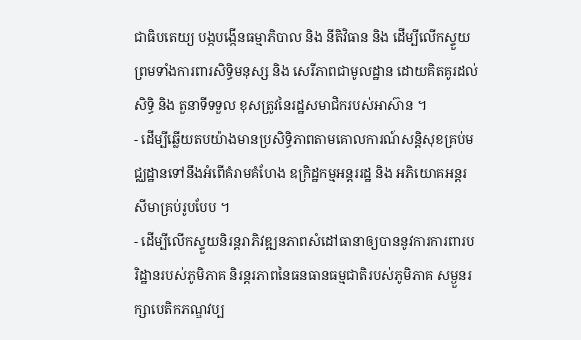ជាធិបតេយ្យ បង្កបង្កើនធម្មាភិបាល និង នីតិវិធាន និង ដើម្បីលើកស្ទួយ ព្រមទាំងការពារសិទ្ធិមនុស្ស និង សេរីភាពជាមូលដ្ឋាន ដោយគិតគូរដល់សិទ្ធិ និង តួនាទីទទួល ខុសត្រូវនៃរដ្ឋសមាជិករបស់អាស៊ាន ។
- ដើម្បីឆ្លើយតបយ៉ាងមានប្រសិទ្ធិភាពតាមគោលការណ៍សន្តិសុខគ្រប់មជ្ឈដ្ឋានទៅនឹងអំពើគំរាមគំហែង ឧក្រិដ្ឋកម្មអន្តររដ្ឋ និង អភិយោគអន្តរសីមាគ្រប់រូបបែប ។
- ដើម្បីលើកស្ទួយនិរន្តរាភិវឌ្ឍនភាពសំដៅធានាឲ្យបាននូវការការពារបរិដ្ឋានរបស់ភូមិភាគ និរន្តរភាពនៃធនធានធម្មជាតិរបស់ភូមិភាគ សម្ងួនរក្សាបេតិកភណ្ឌវប្ប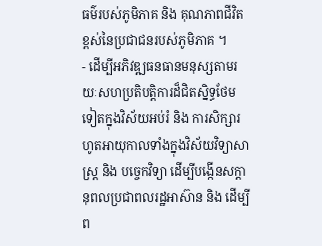ធម៌របស់ភូមិភាគ និង គុណភាពជីវិតខ្ពស់នៃប្រជាជនរបស់ភូមិភាគ ។
- ដើម្បីអភិវឌ្ឍធនធានមនុស្សតាមរយៈសហប្រតិបត្តិការដ៏ជិតស្និទ្ធថែមទៀតក្នុងវិស័យអប់រំ និង ការសិក្សារហូតអាយុកាលទាំងក្នុងវិស័យវិទ្យាសាស្រ្ត និង បច្ចេកវិទ្យា ដើម្បីបង្កើនសក្តានុពលប្រជាពលរដ្ឋអាស៊ាន និង ដើម្បីព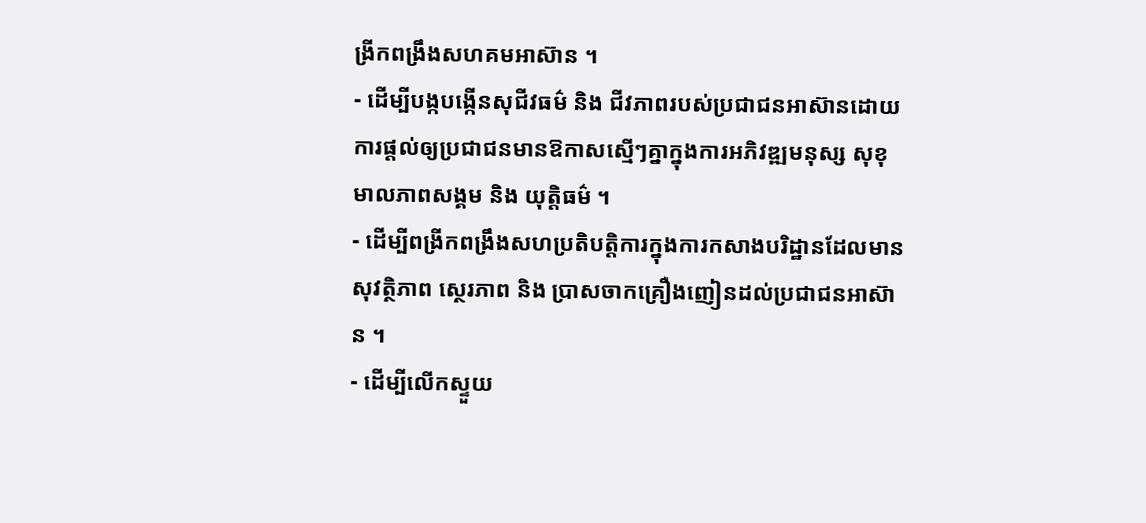ង្រីកពង្រឹងសហគមអាស៊ាន ។
- ដើម្បីបង្កបង្កើនសុជីវធម៌ និង ជីវភាពរបស់ប្រជាជនអាស៊ានដោយការផ្តល់ឲ្យប្រជាជនមានឱកាសស្មើៗគ្នាក្នុងការអភិវឌ្ឍមនុស្ស សុខុមាលភាពសង្គម និង យុត្តិធម៌ ។
- ដើម្បីពង្រីកពង្រឹងសហប្រតិបត្តិការក្នុងការកសាងបរិដ្ឋានដែលមានសុវត្ថិភាព ស្ថេរភាព និង ប្រាសចាកគ្រឿងញៀនដល់ប្រជាជនអាស៊ាន ។
- ដើម្បីលើកស្ទួយ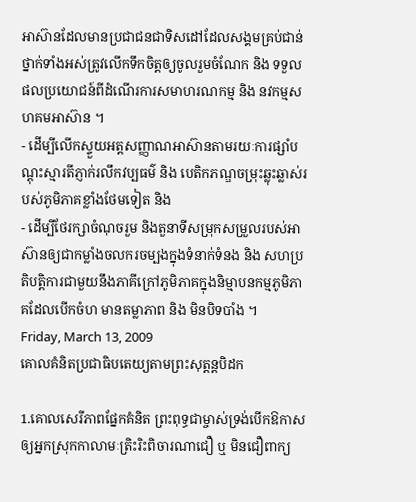អាស៊ានដែលមានប្រជាជនជាទិសដៅដែលសង្គមគ្រប់ជាន់ថ្នាក់ទាំងអស់ត្រូវលើកទឹកចិត្តឲ្យចូលរួមចំណែក និង ទទួលផលប្រយោជន៍ពីដំណើរការសមាហរណកម្ម និង នវកម្មសហគមអាស៊ាន ។
- ដើម្បីលើកស្ទួយអត្តសញ្ញាណអាស៊ានតាមរយៈការផ្សាំបណ្តុះស្មារតីភ្ញាក់រលឹកវប្បធម៌ និង បេតិកភណ្ឌចម្រុះឆ្លុះឆ្លាស់របស់ភូមិភាគខ្លាំងថែមទៀត និង
- ដើម្បីថែរក្សាចំណុចរួម និងតួនាទីសម្រុកសម្រួលរបស់អាស៊ានឲ្យជាកម្លាំងចលករចម្បងក្នុងទំនាក់ទំនង និង សហប្រតិបត្តិការជាមួយនឹងភាគីក្រៅភូមិភាគក្នុងនិម្មាបនកម្មភូមិភាគដែលបើកចំហ មានតម្លាភាព និង មិនបិទបាំង ។
Friday, March 13, 2009
គោលគំនិតប្រជាធិបតេយ្យតាមព្រះសុត្តន្តបិដក

1.គោលសេរីភាពផ្នែកគំនិត ព្រះពុទ្ធជាម្ចាស់ទ្រង់បើកឱកាសឲ្យអ្នកស្រុកកាលាមៈត្រិះរិះពិចារណាជឿ ឬ មិនជឿពាក្យ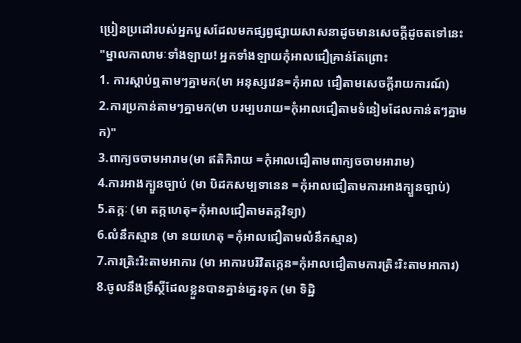ប្រៀនប្រដៅរបស់អ្នកបួសដែលមកផ្សព្វផ្សាយសាសនាដូចមានសេចក្តីដូចតទៅនេះ
"ម្នាលកាលាមៈទាំងឡាយ! អ្នកទាំងឡាយកុំអាលជឿគ្រាន់តែព្រោះ
1. ការស្តាប់ឮតាមៗគ្នាមក(មា អនុស្សវេន=កុំអាល ជឿតាមសេចក្តីរាយការណ៍)
2.ការប្រកាន់តាមៗគ្នាមក(មា បរម្បបរាយ=កុំអាលជឿតាមទំនៀមដែលកាន់តៗគ្នាមក)"
3.ពាក្យចចាមអារាម(មា ឥតិកិរាយ =កុំអាលជឿតាមពាក្យចចាមអារាម)
4.ការអាងក្បួនច្បាប់ (មា បិដកសម្បទានេន =កុំអាលជឿតាមការអាងក្បួនច្បាប់)
5.តក្កៈ (មា តក្កហេតុ=កុំអាលជឿតាមតក្កវិទ្យា)
6.លំនឹកស្មាន (មា នយហេតុ =កុំអាលជឿតាមលំនឹកស្មាន)
7.ការត្រិះរិះតាមអាការ (មា អាការបរិវិតក្កេន=កុំអាលជឿតាមការត្រិះរិះតាមអាការ)
8.ចូលនឹងទ្រឹស្ថីដែលខ្លួនបានគ្នាន់គ្នេរទុក (មា ទិដ្ឋិ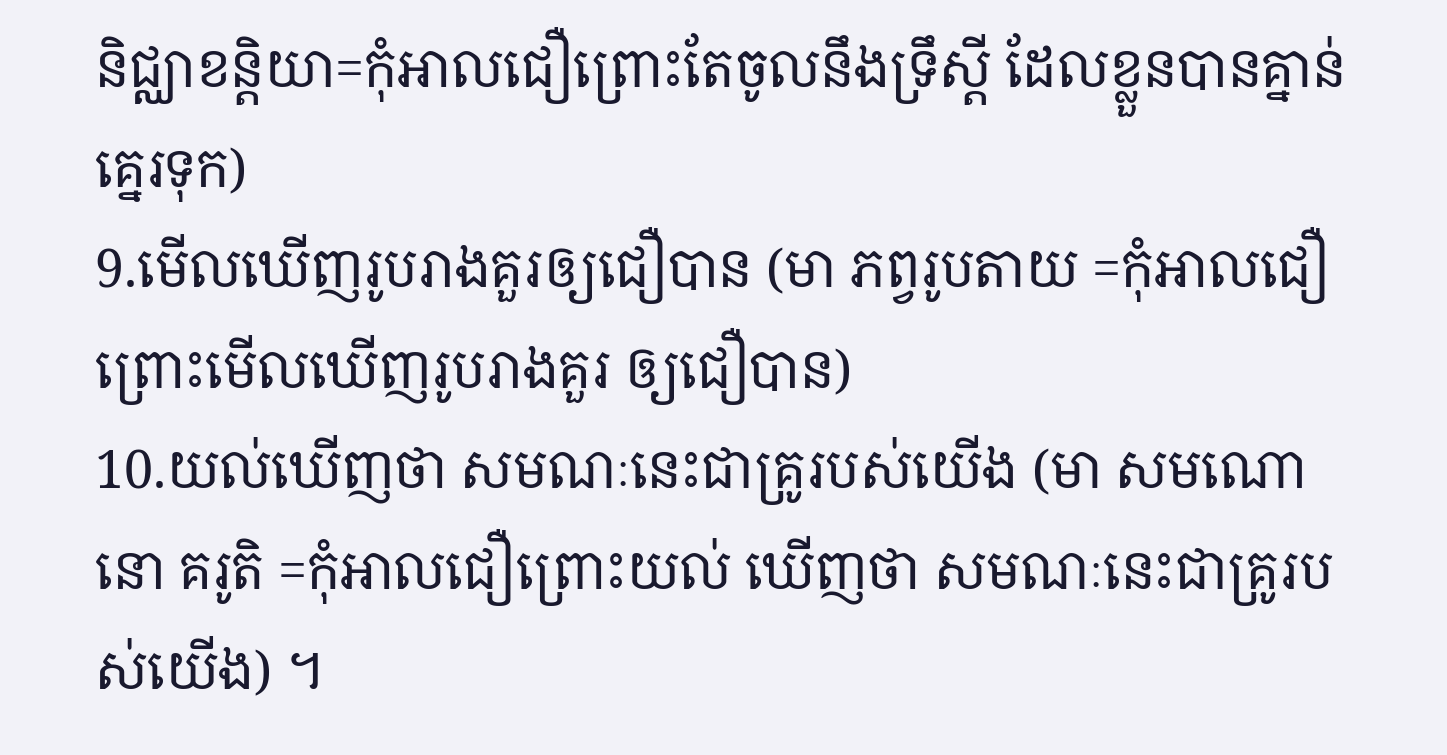និជ្ឈាខន្តិយា=កុំអាលជឿព្រោះតែចូលនឹងទ្រឹស្តី ដែលខ្លួនបានគ្នាន់គ្នេរទុក)
9.មើលឃើញរូបរាងគួរឲ្យជឿបាន (មា ភព្វរូបតាយ =កុំអាលជឿព្រោះមើលឃើញរូបរាងគួរ ឲ្យជឿបាន)
10.យល់ឃើញថា សមណៈនេះជាគ្រូរបស់យើង (មា សមណោ នោ គរូតិ =កុំអាលជឿព្រោះយល់ ឃើញថា សមណៈនេះជាគ្រូរបស់យើង) ។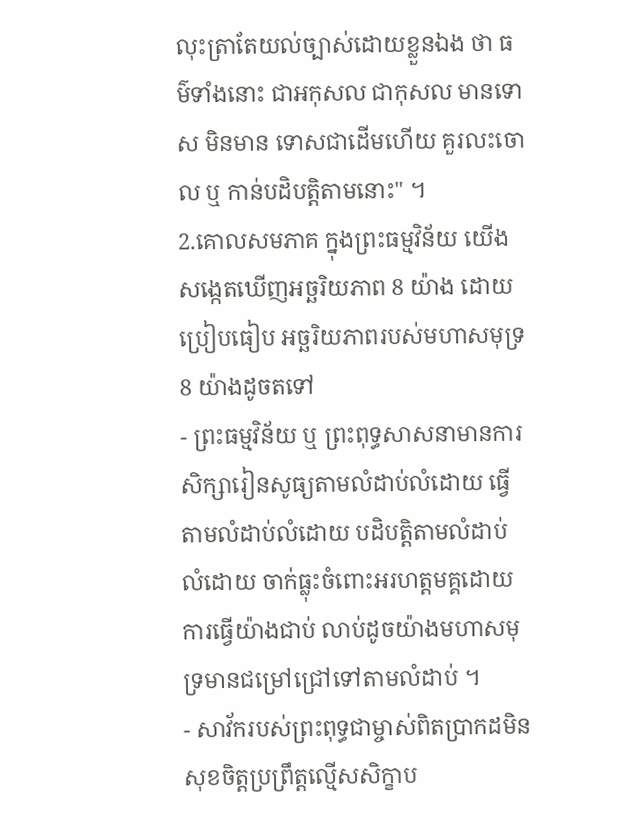លុះត្រាតែយល់ច្បាស់ដោយខ្លួនឯង ថា ធម៌ទាំងនោះ ជាអកុសល ជាកុសល មានទោស មិនមាន ទោសជាដើមហើយ គួរលះចោល ឬ កាន់បដិបត្តិតាមនោះ" ។
2.គោលសមភាគ ក្នុងព្រះធម្មវិន័យ យើងសង្កេតឃើញអច្ឆរិយភាព 8 យ៉ាង ដោយប្រៀបធៀប អច្ឆរិយភាពរបស់មហាសមុទ្រ 8 យ៉ាងដូចតទៅ
- ព្រះធម្មវិន័យ ឬ ព្រះពុទ្ធសាសនាមានការសិក្សារៀនសូធ្យតាមលំដាប់លំដោយ ធ្វើតាមលំដាប់លំដោយ បដិបត្តិតាមលំដាប់លំដោយ ចាក់ធ្លុះចំពោះអរហត្តមគ្គដោយការធ្វើយ៉ាងជាប់ លាប់ដូចយ៉ាងមហាសមុទ្រមានជម្រៅជ្រៅទៅតាមលំដាប់ ។
- សាវ័ករបស់ព្រះពុទ្ធជាម្ចាស់ពិតប្រាកដមិនសុខចិត្តប្រព្រឹត្តល្មើសសិក្ខាប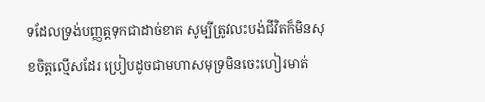ទដែលទ្រង់បញ្ញត្តទុកជាដាច់ខាត សូម្បីត្រូវលះបង់ជីវិតក៏មិនសុខចិត្តល្មើសដែរ ប្រៀបដូចជាមហាសមុទ្រមិនចេះហៀរមាត់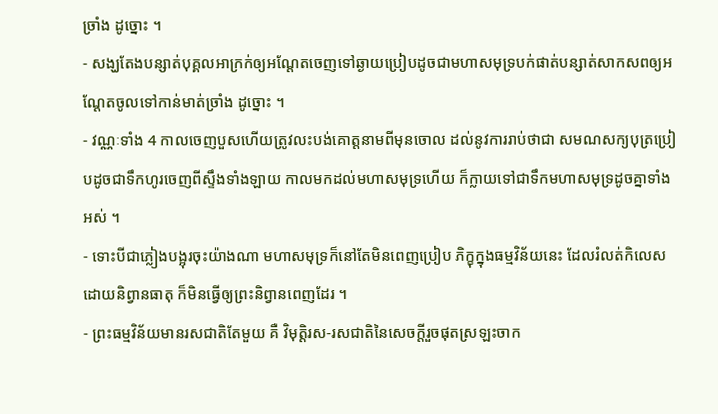ច្រាំង ដូច្នោះ ។
- សង្ឃតែងបន្សាត់បុគ្គលអាក្រក់ឲ្យអណ្តែតចេញទៅឆ្ងាយប្រៀបដូចជាមហាសមុទ្របក់ផាត់បន្សាត់សាកសពឲ្យអណ្តែតចូលទៅកាន់មាត់ច្រាំង ដូច្នោះ ។
- វណ្ណៈទាំង 4 កាលចេញបួសហើយត្រូវលះបង់គោត្តនាមពីមុនចោល ដល់នូវការរាប់ថាជា សមណសក្យបុត្រប្រៀបដូចជាទឹកហូរចេញពីស្ទឹងទាំងឡាយ កាលមកដល់មហាសមុទ្រហើយ ក៏ក្លាយទៅជាទឹកមហាសមុទ្រដូចគ្នាទាំងអស់ ។
- ទោះបីជាភ្លៀងបង្អុរចុះយ៉ាងណា មហាសមុទ្រក៏នៅតែមិនពេញប្រៀប ភិក្ខុក្នុងធម្មវិន័យនេះ ដែលរំលត់កិលេសដោយនិព្វានធាតុ ក៏មិនធ្វើឲ្យព្រះនិព្វានពេញដែរ ។
- ព្រះធម្មវិន័យមានរសជាតិតែមួយ គឺ វិមុត្តិរស-រសជាតិនៃសេចក្តីរួចផុតស្រឡះចាក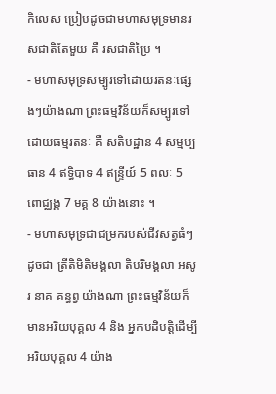កិលេស ប្រៀបដូចជាមហាសមុទ្រមានរសជាតិតែមួយ គឺ រសជាតិប្រៃ ។
- មហាសមុទ្រសម្បូរទៅដោយរតនៈផ្សេងៗយ៉ាងណា ព្រះធម្មវិន័យក៏សម្បូរទៅដោយធម្មរតនៈ គឺ សតិបដ្ឋាន 4 សម្មប្បធាន 4 ឥទ្ធិបាទ 4 ឥន្រ្ទីយ៍ 5 ពលៈ 5 ពោជ្ឈង្គ 7 មគ្គ 8 យ៉ាងនោះ ។
- មហាសមុទ្រជាជម្រករបស់ជីវសត្វធំៗដូចជា ត្រីតិមិតិមង្គលា តិបរិមង្គលា អសូរ នាគ គន្ធព្វ យ៉ាងណា ព្រះធម្មវិន័យក៏មានអរិយបុគ្គល 4 និង អ្នកបដិបត្តិដើម្បីអរិយបុគ្គល 4 យ៉ាង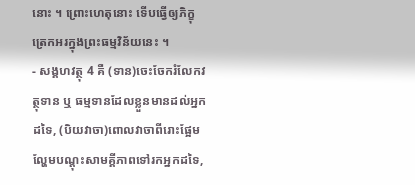នោះ ។ ព្រោះហេតុនោះ ទើបធ្វើឲ្យភិក្ខុត្រេកអរក្នុងព្រះធម្មវិន័យនេះ ។
- សង្គហវត្ថុ 4 គឺ (ទាន)ចេះចែករំលែកវត្ថុទាន ឬ ធម្មទានដែលខ្លួនមានដល់អ្នកដទៃ, (បិយវាចា)ពោលវាចាពីរោះផ្អែមល្ហែមបណ្តុះសាមគ្គីភាពទៅរកអ្នកដទៃ,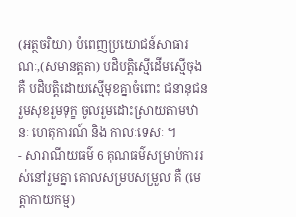(អត្ថចរិយា) បំពេញប្រយោជន៍សាធារណៈ,(សមានត្តតា) បដិបត្តិស្មើដើមស្មើចុង គឺ បដិបត្តិដោយស្មើមុខគ្នាចំពោះ ជនានុជន រួមសុខរួមទុក្ខ ចូលរួមដោះស្រាយតាមឋានៈ ហេតុការណ៍ និង កាលៈទេសៈ ។
- សារាណីយធម៌ 6 គុណធម៌សម្រាប់ការរស់នៅរួមគ្នា គោលសម្របសម្រួល គឺ (មេត្តាកាយកម្ម)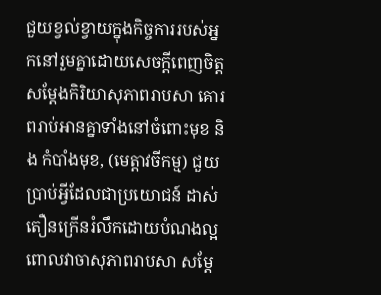ជួយខ្វល់ខ្វាយក្នុងកិច្ចការរបស់អ្នកនៅរួមគ្នាដោយសេចក្តីពេញចិត្ត សម្តែងកិរិយាសុភាពរាបសា គោរពរាប់អានគ្នាទាំងនៅចំពោះមុខ និង កំបាំងមុខ, (មេត្តាវចីកម្ម) ជួយប្រាប់អ្វីដែលជាប្រយោជន៍ ដាស់តឿនក្រើនរំលឹកដោយបំណងល្អ ពោលវាចាសុភាពរាបសា សម្តែ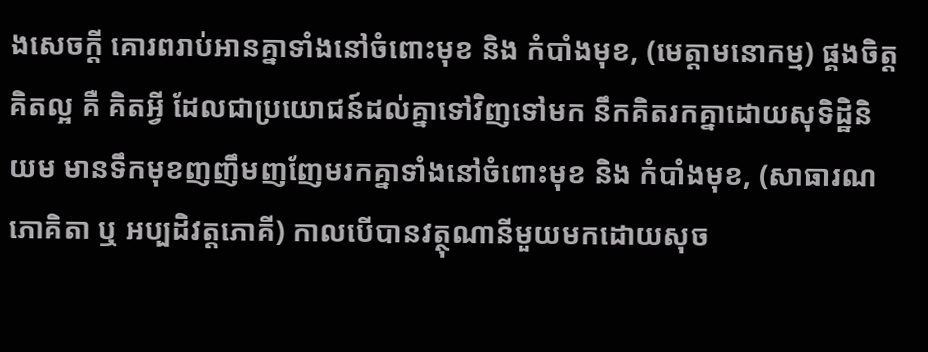ងសេចក្តី គោរពរាប់អានគ្នាទាំងនៅចំពោះមុខ និង កំបាំងមុខ, (មេត្តាមនោកម្ម) ផ្គងចិត្តគិតល្អ គឺ គិតអ្វី ដែលជាប្រយោជន៍ដល់គ្នាទៅវិញទៅមក នឹកគិតរកគ្នាដោយសុទិដ្ឋិនិយម មានទឹកមុខញញឹមញញែមរកគ្នាទាំងនៅចំពោះមុខ និង កំបាំងមុខ, (សាធារណភោគិតា ឬ អប្បដិវត្តភោគី) កាលបើបានវត្ថុណានីមួយមកដោយសុច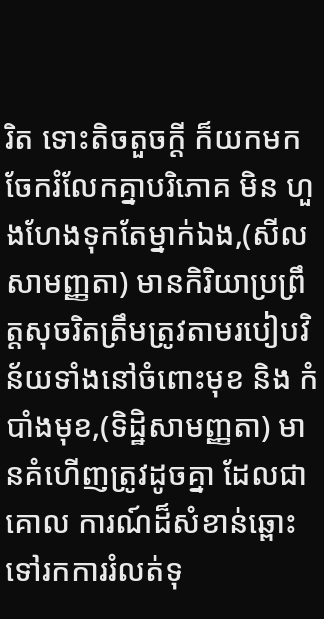រិត ទោះតិចតួចក្តី ក៏យកមកចែករំលែកគ្នាបរិភោគ មិន ហួងហែងទុកតែម្នាក់ឯង,(សីលសាមញ្ញតា) មានកិរិយាប្រព្រឹត្តសុចរិតត្រឹមត្រូវតាមរបៀបវិន័យទាំងនៅចំពោះមុខ និង កំបាំងមុខ,(ទិដ្ឋិសាមញ្ញតា) មានគំហើញត្រូវដូចគ្នា ដែលជាគោល ការណ៍ដ៏សំខាន់ឆ្ពោះទៅរកការរំលត់ទុ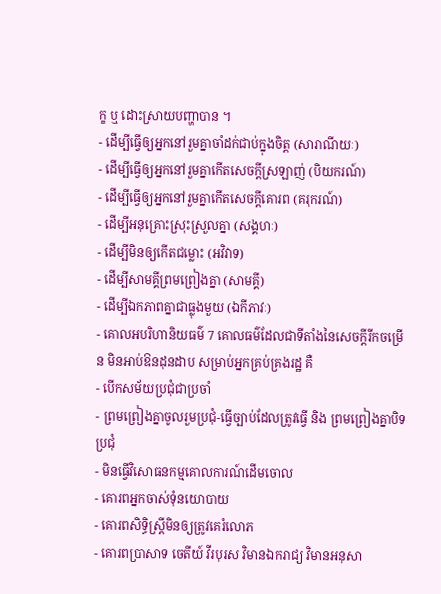ក្ខ ឬ ដោះស្រាយបញ្ហាបាន ។
- ដើម្បីធ្វើឲ្យអ្នកនៅរួមគ្នាចាំដក់ជាប់ក្នុងចិត្ត (សារាណីយៈ)
- ដើម្បីធ្វើឲ្យអ្នកនៅរួមគ្នាកើតសេចក្តីស្រឡាញ់ (បិយករណ៍)
- ដើម្បីធ្វើឲ្យអ្នកនៅរួមគ្នាកើតសេចក្តីគោរព (គរុករណ៍)
- ដើម្បីអនុគ្រោះស្រុះស្រួលគ្នា (សង្គហៈ)
- ដើម្បីមិនឲ្យកើតជម្លោះ (អវិវាទ)
- ដើម្បីសាមគ្គីព្រមព្រៀងគ្នា (សាមគ្គី)
- ដើម្បីឯកភាពគ្នាជាធ្លុងមួយ (ឯកីភាវៈ)
- គោលអបរិហានិយធម៌ 7 គោលធម៌ដែលជាទីតាំងនៃសេចក្តីរីកចម្រើន មិនអាប់ឱនដុនដាប សម្រាប់អ្នកគ្រប់គ្រងរដ្ឋ គឺ
- បើកសម័យប្រជុំជាប្រចាំ
- ព្រមព្រៀងគ្នាចូលរួមប្រជុំ-ធ្វើច្បាប់ដែលត្រូវធ្វើ និង ព្រមព្រៀងគ្នាបិទប្រជុំ
- មិនធ្វើវិសោធនកម្មគោលការណ៍ដើមចោល
- គោរពអ្នកចាស់ទុំនយោបាយ
- គោរពសិទ្ធិស្រ្តីមិនឲ្យត្រូវគេរំលោភ
- គោរពប្រាសាទ ចេតីយ៍ វីរបុរស វិមានឯករាជ្យ វិមានអនុសា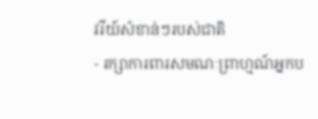វរីយ៍សំខាន់ៗរបស់ជាតិ
- រក្សាការពារសមណៈព្រាហ្មណ៍អ្នកប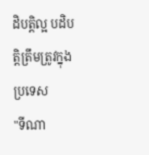ដិបត្តិល្អ បដិបត្តិត្រឹមត្រូវក្នុងប្រទេស
"ទីណា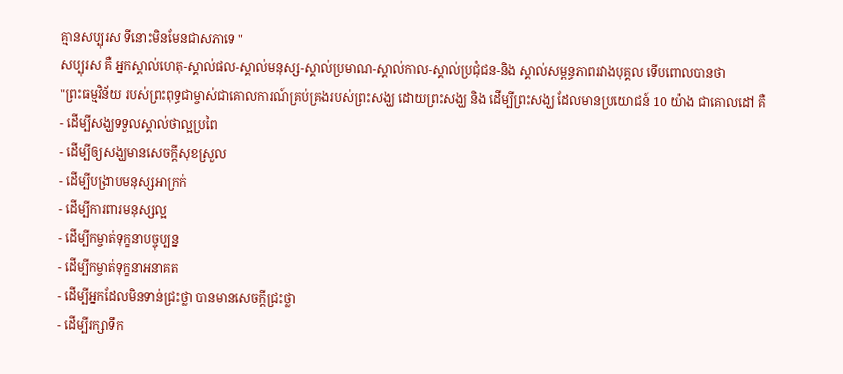គ្មានសប្បុរស ទីនោះមិនមែនជាសភាទេ "
សប្បុរស គឺ អ្នកស្គាល់ហេតុ-ស្គាល់ផល-ស្គាល់មនុស្ស-ស្គាល់ប្រមាណ-ស្គាល់កាល-ស្គាល់ប្រជុំជន-និង ស្គាល់សម្ពន្ធភាពរវាងបុគ្គល ទើបពោលបានថា
"ព្រះធម្មវិន័យ របស់ព្រះពុទ្ធជាម្ចាស់ជាគោលការណ៍គ្រប់គ្រងរបស់ព្រះសង្ឃ ដោយព្រះសង្ឃ និង ដើម្បីព្រះសង្ឃ ដែលមានប្រយោជន៍ 10 យ៉ាង ជាគោលដៅ គឺ
- ដើម្បីសង្ឃទទួលស្គាល់ថាល្អប្រពៃ
- ដើម្បីឲ្យសង្ឃមានសេចក្តីសុខស្រួល
- ដើម្បីបង្រាបមនុស្សអាក្រក់
- ដើម្បីការពារមនុស្សល្អ
- ដើម្បីកម្ចាត់ទុក្ខនាបច្ចុប្បន្ន
- ដើម្បីកម្ចាត់ទុក្ខនាអនាគត
- ដើម្បីអ្នកដែលមិនទាន់ជ្រះថ្លា បានមានសេចក្តីជ្រះថ្លា
- ដើម្បីរក្សាទឹក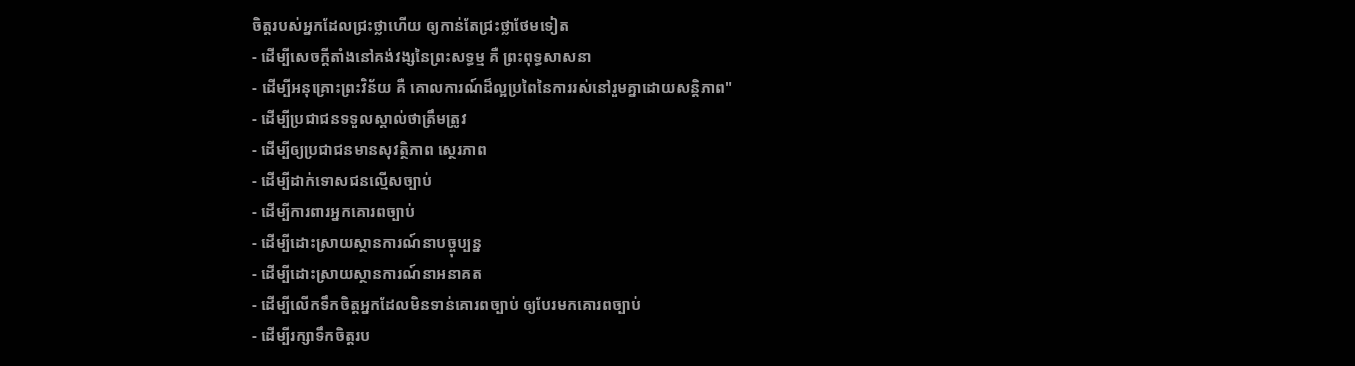ចិត្តរបស់អ្នកដែលជ្រះថ្លាហើយ ឲ្យកាន់តែជ្រះថ្លាថែមទៀត
- ដើម្បីសេចក្តីតាំងនៅគង់វង្សនៃព្រះសទ្ធម្ម គឺ ព្រះពុទ្ធសាសនា
- ដើម្បីអនុគ្រោះព្រះវិន័យ គឺ គោលការណ៍ដ៏ល្អប្រពៃនៃការរស់នៅរួមគ្នាដោយសន្តិភាព"
- ដើម្បីប្រជាជនទទួលស្គាល់ថាត្រឹមត្រូវ
- ដើម្បីឲ្យប្រជាជនមានសុវត្ថិភាព ស្ថេរភាព
- ដើម្បីដាក់ទោសជនល្មើសច្បាប់
- ដើម្បីការពារអ្នកគោរពច្បាប់
- ដើម្បីដោះស្រាយស្ថានការណ៍នាបច្ចុប្បន្ន
- ដើម្បីដោះស្រាយស្ថានការណ៍នាអនាគត
- ដើម្បីលើកទឹកចិត្តអ្នកដែលមិនទាន់គោរពច្បាប់ ឲ្យបែរមកគោរពច្បាប់
- ដើម្បីរក្សាទឹកចិត្តរប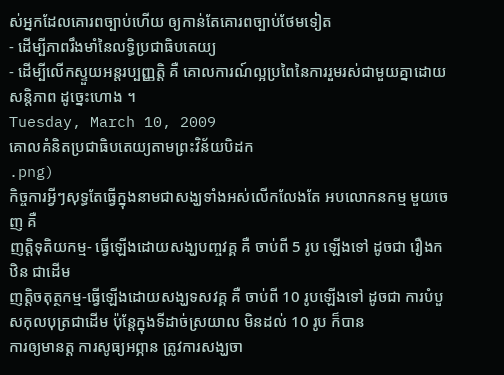ស់អ្នកដែលគោរពច្បាប់ហើយ ឲ្យកាន់តែគោរពច្បាប់ថែមទៀត
- ដើម្បីភាពរឹងមាំនៃលទ្ធិប្រជាធិបតេយ្យ
- ដើម្បីលើកស្ទួយអន្តរប្បញ្ញត្តិ គឺ គោលការណ៍ល្អប្រពៃនៃការរួមរស់ជាមួយគ្នាដោយសន្តិភាព ដូច្នេះហោង ។
Tuesday, March 10, 2009
គោលគំនិតប្រជាធិបតេយ្យតាមព្រះវិន័យបិដក
.png)
កិច្ចការអ្វីៗសុទ្ធតែធ្វើក្នុងនាមជាសង្ឃទាំងអស់លើកលែងតែ អបលោកនកម្ម មួយចេញ គឺ
ញត្តិទុតិយកម្ម- ធ្វើឡើងដោយសង្ឃបញ្ចវគ្គ គឺ ចាប់ពី 5 រូប ឡើងទៅ ដូចជា រឿងកឋិន ជាដើម
ញត្តិចតុត្ថកម្ម-ធ្វើឡើងដោយសង្ឃទសវគ្គ គឺ ចាប់ពី 10 រូបឡើងទៅ ដូចជា ការបំបួសកុលបុត្រជាដើម ប៉ុន្តែក្នុងទីដាច់ស្រយាល មិនដល់ 10 រូប ក៏បាន
ការឲ្យមានត្ត ការសូធ្យអព្ភាន ត្រូវការសង្ឃចា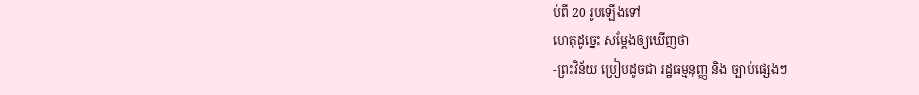ប់ពី 20 រូបឡើងទៅ
ហេតុដូច្នេះ សម្តែងឲ្យឃើញថា
-ព្រះវិន័យ ប្រៀបដូចជា រដ្ឋធម្មនុញ្ញ និង ច្បាប់ផ្សេងៗ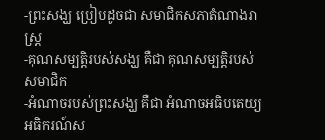-ព្រះសង្ឃ ប្រៀបដូចជា សមាជិកសភាតំណាងរាស្ត្រ
-គុណសម្បត្តិរបស់សង្ឃ គឺជា គុណសម្បត្តិរបស់សមាជិក
-អំណាចរបស់ព្រះសង្ឃ គឺជា អំណាចអធិបតេយ្យ
អធិករណ៍ស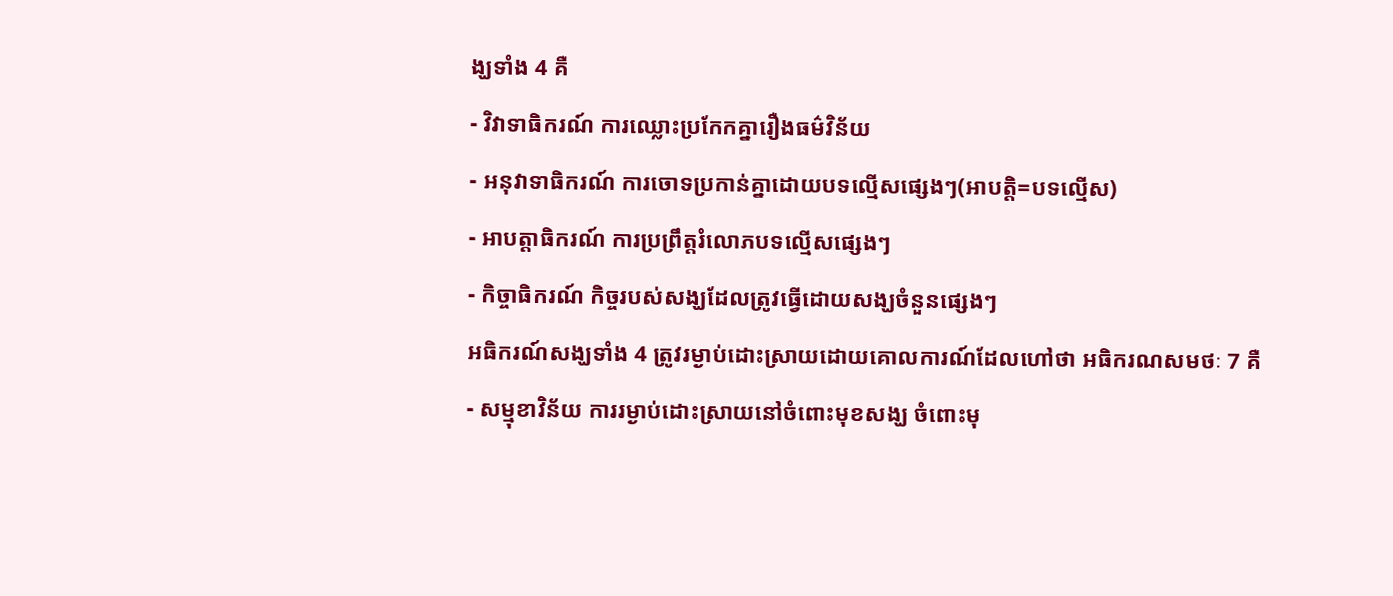ង្ឃទាំង 4 គឺ
- វិវាទាធិករណ៍ ការឈ្លោះប្រកែកគ្នារឿងធម៌វិន័យ
- អនុវាទាធិករណ៍ ការចោទប្រកាន់គ្នាដោយបទល្មើសផ្សេងៗ(អាបត្តិ=បទល្មើស)
- អាបត្តាធិករណ៍ ការប្រព្រឹត្តរំលោភបទល្មើសផ្សេងៗ
- កិច្ចាធិករណ៍ កិច្ចរបស់សង្ឃដែលត្រូវធ្វើដោយសង្ឃចំនួនផ្សេងៗ
អធិករណ៍សង្ឃទាំង 4 ត្រូវរម្ងាប់ដោះស្រាយដោយគោលការណ៍ដែលហៅថា អធិករណសមថៈ 7 គឺ
- សម្មុខាវិន័យ ការរម្ងាប់ដោះស្រាយនៅចំពោះមុខសង្ឃ ចំពោះមុ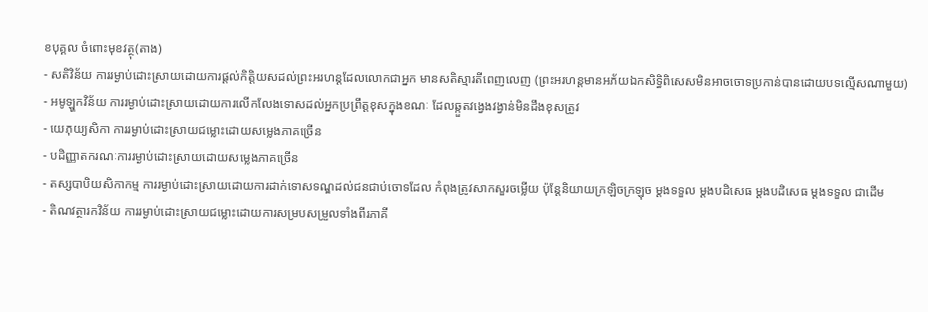ខបុគ្គល ចំពោះមុខវត្ថុ(តាង)
- សតិវិន័យ ការរម្ងាប់ដោះស្រាយដោយការផ្តល់កិត្តិយសដល់ព្រះអរហន្តដែលលោកជាអ្នក មានសតិស្មារតីពេញលេញ (ព្រះអរហន្តមានអភ័យឯកសិទ្ធិពិសេសមិនអាចចោទប្រកាន់បានដោយបទល្មើសណាមួយ)
- អមូឡ្ហកវិន័យ ការរម្ងាប់ដោះស្រាយដោយការលើកលែងទោសដល់អ្នកប្រព្រឹត្តខុសក្នុងខណៈ ដែលឆ្កួតវង្វេងវង្វាន់មិនដឹងខុសត្រូវ
- យេភុយ្យសិកា ការរម្ងាប់ដោះស្រាយជម្លោះដោយសម្លេងភាគច្រើន
- បដិញ្ញាតករណៈការរម្ងាប់ដោះស្រាយដោយសម្លេងភាគច្រើន
- តស្សបាបិយសិកាកម្ម ការរម្ងាប់ដោះស្រាយដោយការដាក់ទោសទណ្ឌដល់ជនជាប់ចោទដែល កំពុងត្រូវសាកសួរចម្លើយ ប៉ុន្តែនិយាយក្រឡិចក្រឡុច ម្តងទទួល ម្តងបដិសេធ ម្តងបដិសេធ ម្តងទទួល ជាដើម
- តិណវត្ថារកវិន័យ ការរម្ងាប់ដោះស្រាយជម្លោះដោយការសម្របសម្រួលទាំងពីរភាគី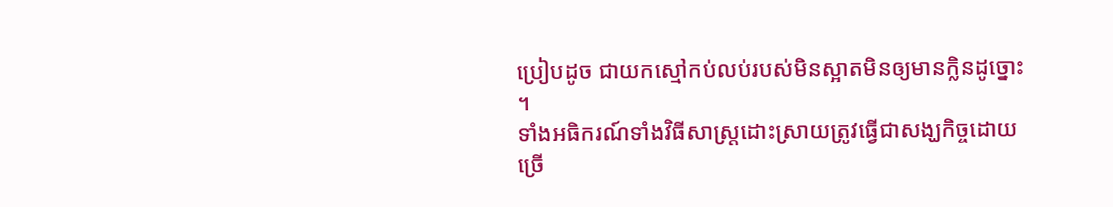ប្រៀបដូច ជាយកស្មៅកប់លប់របស់មិនស្អាតមិនឲ្យមានក្លិនដូច្នោះ ។
ទាំងអធិករណ៍ទាំងវិធីសាស្ត្រដោះស្រាយត្រូវធ្វើជាសង្ឃកិច្ចដោយច្រើ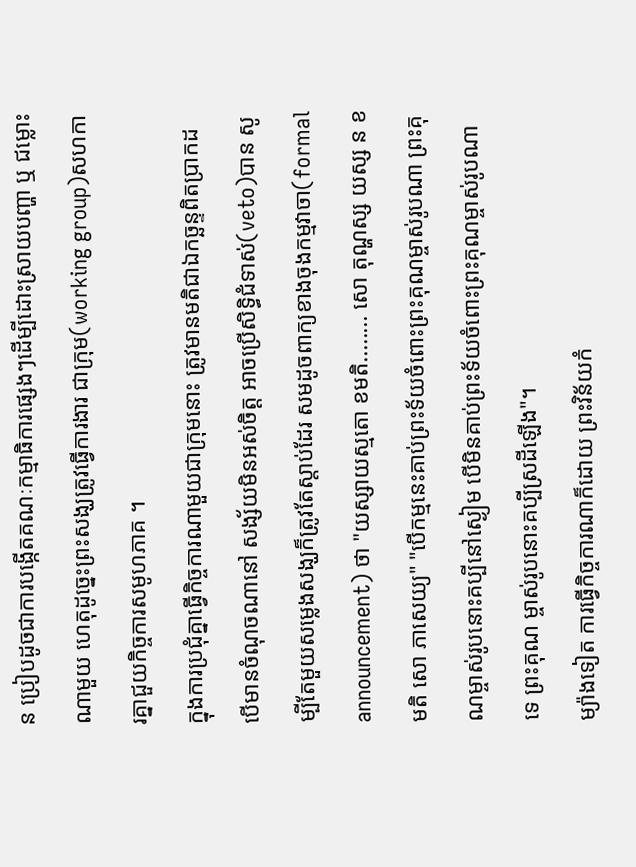ន ប្រៀបដូចជាការបង្កើតគណៈកម្មាធិការផ្សេងៗដើម្បីដោះស្រាយបញ្ហា ឬ ជម្លោះណាមួយ ហេតុដូច្នេះព្រះសង្ឃត្រូវធ្វើការងារ ជាក្រុម(working group)សហការគ្នាជួយកិច្ចការសមូហភាគ ។
ក្នុងការប្រជុំគ្នាធ្វើកិច្ចការណាមួយជាក្រុមនោះ ត្រូវមានមតិជាឯកច្ឆន្ទពិតប្រាកដ បើមានចំណុចណានៅ សង្ស័យមិនអស់ចិត្ត អាចប្រើសិទ្ធិជំទាស់(veto)បាន សូម្បីតែមួយសម្លេងសង្ឃក៏ត្រូវតែស្តាប់ដែរ សមដូចពាក្យខាងចុងកម្មវាចា(formal announcement) ថា "យស្សាយស្មតោ ខមតិ........ សោ តុណ្ហស្ស យស្ស ន ខមតិ សោ ភាសេយ្យ" "បើកម្មនេះគាប់ព្រះទ័យចំពោះព្រះគុណម្ចាស់រូបណា ព្រះគុណម្ចាស់រូបនោះគប្បីនៅស្ងៀម បើមិនគាប់ព្រះទ័យចំពោះព្រះគុណម្ចាស់រូបណាទេ ព្រះគុណ ម្ចាស់រូបនោះគប្បីស្រដីឡើង"។
ម្យ៉ាងទៀត ការធ្វើកិច្ចការណាក៏ដោយ ព្រះវិន័យកំ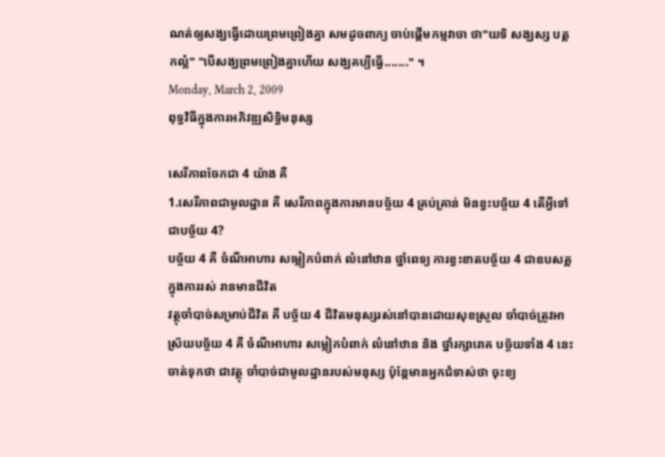ណត់ឲ្យសង្ឃធ្វើដោយព្រមព្រៀងគ្នា សមដូចពាក្យ ចាប់ផ្តើមកម្មវាចា ថា"យទិ សង្ឃស្ស បត្តកល្លំ" "បើសង្ឃព្រមព្រៀងគ្នាហើយ សង្ឃគប្បីធ្វើ......." ។
Monday, March 2, 2009
ពុទ្ធវិធីក្នុងការអភិវឌ្ឍសិទ្ធិមនុស្ស

សេរីភាពចែកជា 4 យ៉ាង គឺ
1.សេរីភាពជាមូលដ្ឋាន គឺ សេរីភាពក្នុងការមានបច្ច័យ 4 គ្រប់គ្រាន់ មិនខ្វះបច្ច័យ 4 តើអ្វីទៅជាបច្ច័យ 4?
បច្ច័យ 4 គឺ ចំណីអាហារ សម្លៀកបំពាក់ លំនៅឋាន ថ្នាំពេទ្យ ការខ្វះខាតបច្ច័យ 4 ជាឧបសគ្គក្នុងការរស់ រានមានជីវិត
វត្ថុចាំបាច់សម្រាប់ជីវិត គឺ បច្ច័យ 4 ជីវិតមនុស្សរស់នៅបានដោយសុខស្រួល ចាំបាច់ត្រូវអាស្រ័យបច្ច័យ 4 គឺ ចំណីអាហារ សម្លៀកបំពាក់ លំនៅឋាន និង ថ្នាំរក្សារោគ បច្ច័យទាំង 4 នេះ ចាត់ទុកថា ជាវត្ថុ ចាំបាច់ជាមូលដ្ឋានរបស់មនុស្ស ប៉ុន្តែមានអ្នកជំទាស់ថា ចុះខ្យ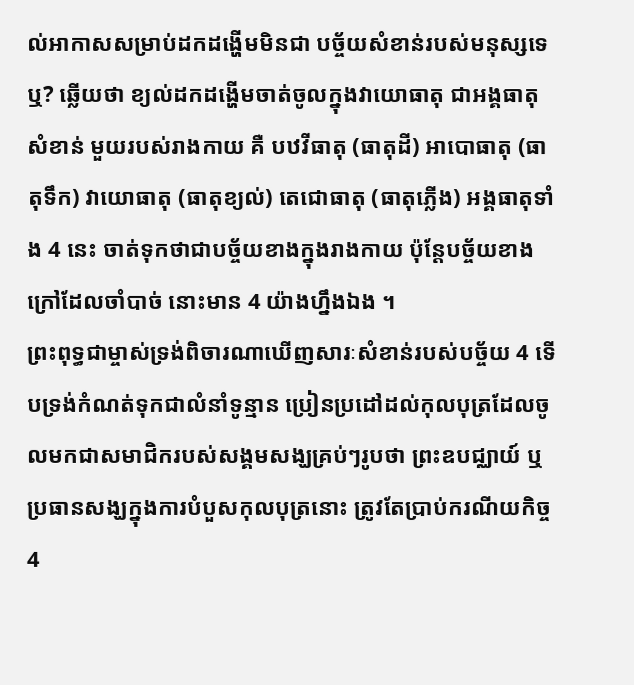ល់អាកាសសម្រាប់ដកដង្ហើមមិនជា បច្ច័យសំខាន់របស់មនុស្សទេឬ? ឆ្លើយថា ខ្យល់ដកដង្ហើមចាត់ចូលក្នុងវាយោធាតុ ជាអង្គធាតុសំខាន់ មួយរបស់រាងកាយ គឺ បឋវីធាតុ (ធាតុដី) អាបោធាតុ (ធាតុទឹក) វាយោធាតុ (ធាតុខ្យល់) តេជោធាតុ (ធាតុភ្លើង) អង្គធាតុទាំង 4 នេះ ចាត់ទុកថាជាបច្ច័យខាងក្នុងរាងកាយ ប៉ុន្តែបច្ច័យខាងក្រៅដែលចាំបាច់ នោះមាន 4 យ៉ាងហ្នឹងឯង ។
ព្រះពុទ្ធជាម្ចាស់ទ្រង់ពិចារណាឃើញសារៈសំខាន់របស់បច្ច័យ 4 ទើបទ្រង់កំណត់ទុកជាលំនាំទូន្មាន ប្រៀនប្រដៅដល់កុលបុត្រដែលចូលមកជាសមាជិករបស់សង្គមសង្ឃគ្រប់ៗរូបថា ព្រះឧបជ្ឈាយ៍ ឬ ប្រធានសង្ឃក្នុងការបំបួសកុលបុត្រនោះ ត្រូវតែប្រាប់ករណីយកិច្ច 4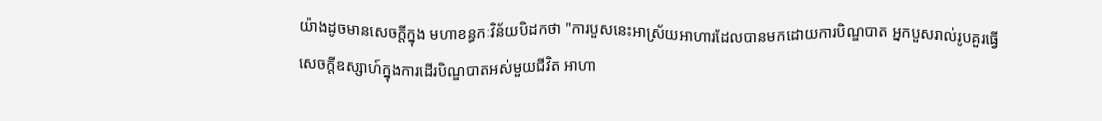យ៉ាងដូចមានសេចក្តីក្នុង មហាខន្ធកៈវិន័យបិដកថា "ការបួសនេះអាស្រ័យអាហារដែលបានមកដោយការបិណ្ឌបាត អ្នកបួសរាល់រូបគួរធ្វើសេចក្តីឧស្សាហ៍ក្នុងការដើរបិណ្ឌបាតអស់មួយជីវិត អាហា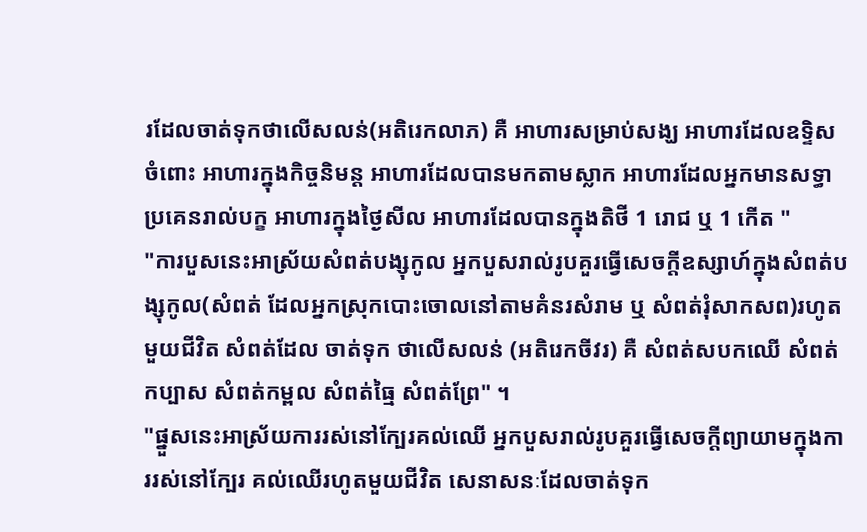រដែលចាត់ទុកថាលើសលន់(អតិរេកលាភ) គឺ អាហារសម្រាប់សង្ឃ អាហារដែលឧទ្ទិសចំពោះ អាហារក្នុងកិច្ចនិមន្ត អាហារដែលបានមកតាមស្លាក អាហារដែលអ្នកមានសទ្ធាប្រគេនរាល់បក្ខ អាហារក្នុងថ្ងៃសីល អាហារដែលបានក្នុងតិថី 1 រោជ ឬ 1 កើត "
"ការបួសនេះអាស្រ័យសំពត់បង្សុកូល អ្នកបួសរាល់រូបគួរធ្វើសេចក្តីឧស្សាហ៍ក្នុងសំពត់បង្សុកូល(សំពត់ ដែលអ្នកស្រុកបោះចោលនៅតាមគំនរសំរាម ឬ សំពត់រុំសាកសព)រហូតមួយជីវិត សំពត់ដែល ចាត់ទុក ថាលើសលន់ (អតិរេកចីវរ) គឺ សំពត់សបកឈើ សំពត់កប្បាស សំពត់កម្ពល សំពត់ធ្មៃ សំពត់ព្រែ" ។
"ផ្នួសនេះអាស្រ័យការរស់នៅក្បែរគល់ឈើ អ្នកបួសរាល់រូបគួរធ្វើសេចក្តីព្យាយាមក្នុងការរស់នៅក្បែរ គល់ឈើរហូតមួយជីវិត សេនាសនៈដែលចាត់ទុក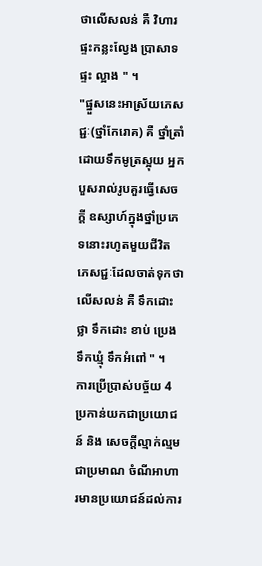ថាលើសលន់ គឺ វិហារ ផ្ទះកន្លះល្វែង ប្រាសាទ ផ្ទះ ល្អាង " ។
"ផ្នួសនេះអាស្រ័យភេសជ្ជៈ(ថ្នាំកែរោគ) គឺ ថ្នាំត្រាំដោយទឹកមូត្រស្អុយ អ្នកបួសរាល់រូបគួរធ្វើសេចក្តី ឧស្សាហ៍ក្នុងថ្នាំប្រភេទនោះរហូតមួយជីវិត ភេសជ្ជៈដែលចាត់ទុកថា លើសលន់ គឺ ទឹកដោះថ្លា ទឹកដោះ ខាប់ ប្រេង ទឹកឃ្មុំ ទឹកអំពៅ " ។
ការប្រើប្រាស់បច្ច័យ 4 ប្រកាន់យកជាប្រយោជន៍ និង សេចក្តីល្មាក់ល្មមជាប្រមាណ ចំណីអាហារមានប្រយោជន៍ដល់ការ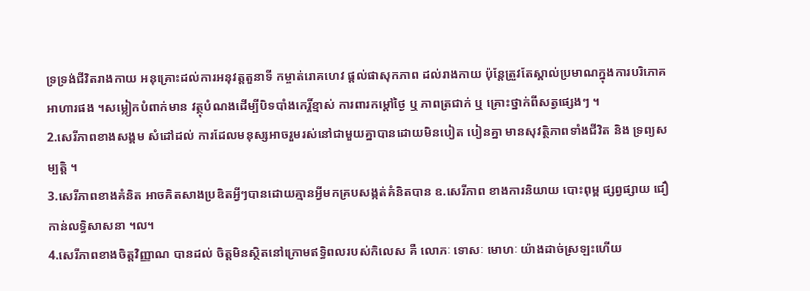ទ្រទ្រង់ជីវិតរាងកាយ អនុគ្រោះដល់ការអនុវត្តតួនាទី កម្ចាត់រោគហេវ ផ្តល់ផាសុកភាព ដល់រាងកាយ ប៉ុន្តែត្រួវតែស្គាល់ប្រមាណក្នុងការបរិភោគអាហារផង ។សម្លៀកបំពាក់មាន វត្ថុបំណងដើម្បីបិទបាំងកេរ្តិ៍ខ្មាស់ ការពារកម្តៅថ្ងៃ ឬ ភាពត្រជាក់ ឬ គ្រោះថ្នាក់ពីសត្វផ្សេងៗ ។
2.សេរីភាពខាងសង្គម សំដៅដល់ ការដែលមនុស្សអាចរួមរស់នៅជាមួយគ្នាបានដោយមិនបៀត បៀនគ្នា មានសុវត្ថិភាពទាំងជីវិត និង ទ្រព្យសម្បត្តិ ។
3.សេរីភាពខាងគំនិត អាចគិតសាងប្រឌិតអ្វីៗបានដោយគ្មានអ្វីមកគ្របសង្កត់គំនិតបាន ឧ.សេរីភាព ខាងការនិយាយ បោះពុម្ព ផ្សព្វផ្សាយ ជឿកាន់លទ្ធិសាសនា ។ល។
4.សេរីភាពខាងចិត្តវិញ្ញាណ បានដល់ ចិត្តមិនស្ថិតនៅក្រោមឥទ្ធិពលរបស់កិលេស គឺ លោភៈ ទោសៈ មោហៈ យ៉ាងដាច់ស្រឡះហើយ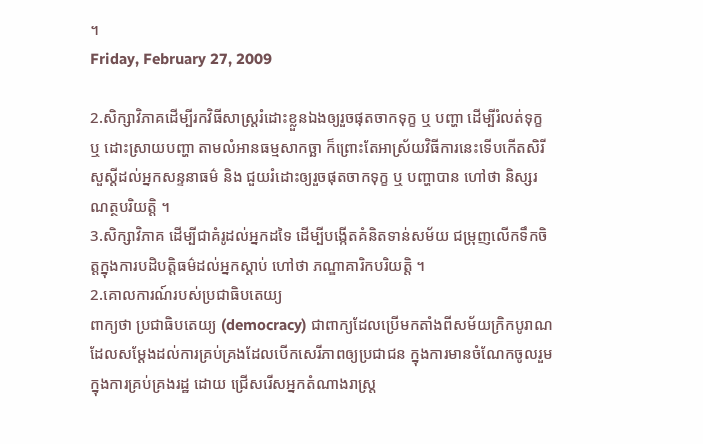។
Friday, February 27, 2009

2.សិក្សាវិភាគដើម្បីរកវិធីសាស្រ្តរំដោះខ្លួនឯងឲ្យរួចផុតចាកទុក្ខ ឬ បញ្ហា ដើម្បីរំលត់ទុក្ខ ឬ ដោះស្រាយបញ្ហា តាមលំអានធម្មសាកច្ឆា ក៏ព្រោះតែអាស្រ័យវិធីការនេះទើបកើតសិរីសួស្តីដល់អ្នកសន្ទនាធម៌ និង ជួយរំដោះឲ្យរួចផុតចាកទុក្ខ ឬ បញ្ហាបាន ហៅថា និស្សរណត្ថបរិយត្តិ ។
3.សិក្សាវិភាគ ដើម្បីជាគំរូដល់អ្នកដទៃ ដើម្បីបង្កើតគំនិតទាន់សម័យ ជម្រុញលើកទឹកចិត្តក្នុងការបដិបត្តិធម៌ដល់អ្នកស្តាប់ ហៅថា ភណ្ឌាគារិកបរិយត្តិ ។
2.គោលការណ៍របស់ប្រជាធិបតេយ្យ
ពាក្យថា ប្រជាធិបតេយ្យ (democracy) ជាពាក្យដែលប្រើមកតាំងពីសម័យក្រិកបូរាណដែលសម្តែងដល់ការគ្រប់គ្រងដែលបើកសេរីភាពឲ្យប្រជាជន ក្នុងការមានចំណែកចូលរួមក្នុងការគ្រប់គ្រងរដ្ឋ ដោយ ជ្រើសរើសអ្នកតំណាងរាស្ត្រ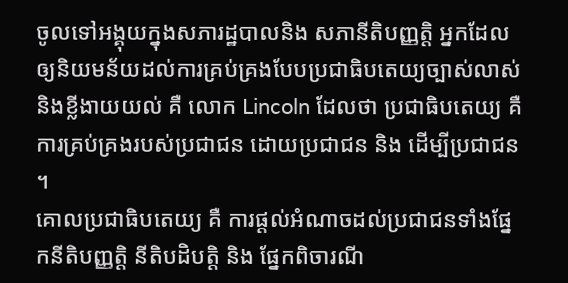ចូលទៅអង្គុយក្នុងសភារដ្ឋបាលនិង សភានីតិបញ្ញត្តិ អ្នកដែលឲ្យនិយមន័យដល់ការគ្រប់គ្រងបែបប្រជាធិបតេយ្យច្បាស់លាស់និងខ្លីងាយយល់ គឺ លោក Lincoln ដែលថា ប្រជាធិបតេយ្យ គឺ ការគ្រប់គ្រងរបស់ប្រជាជន ដោយប្រជាជន និង ដើម្បីប្រជាជន ។
គោលប្រជាធិបតេយ្យ គឺ ការផ្តល់អំណាចដល់ប្រជាជនទាំងផ្នែកនីតិបញ្ញត្តិ នីតិបដិបត្តិ និង ផ្នែកពិចារណី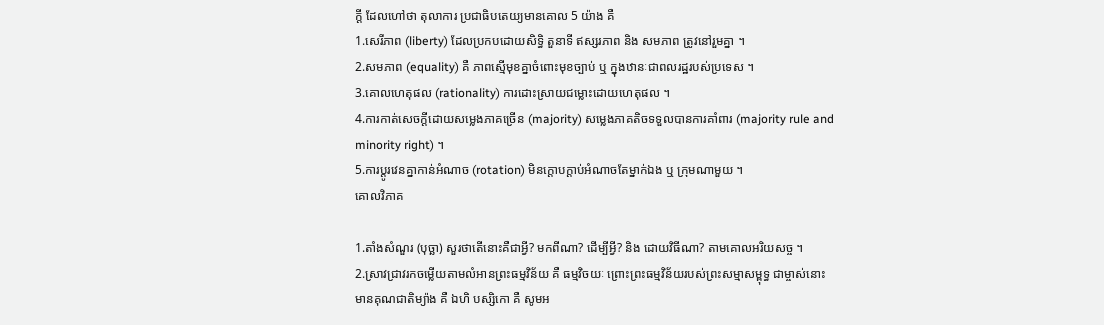ក្តី ដែលហៅថា តុលាការ ប្រជាធិបតេយ្យមានគោល 5 យ៉ាង គឺ
1.សេរីភាព (liberty) ដែលប្រកបដោយសិទ្ធិ តួនាទី ឥស្សរភាព និង សមភាព ត្រូវនៅរួមគ្នា ។
2.សមភាព (equality) គឺ ភាពស្មើមុខគ្នាចំពោះមុខច្បាប់ ឬ ក្នុងឋានៈជាពលរដ្ឋរបស់ប្រទេស ។
3.គោលហេតុផល (rationality) ការដោះស្រាយជម្លោះដោយហេតុផល ។
4.ការកាត់សេចក្តីដោយសម្លេងភាគច្រើន (majority) សម្លេងភាគតិចទទួលបានការគាំពារ (majority rule and minority right) ។
5.ការប្តូរវេនគ្នាកាន់អំណាច (rotation) មិនក្តោបក្តាប់អំណាចតែម្នាក់ឯង ឬ ក្រុមណាមួយ ។
គោលវិភាគ

1.តាំងសំណួរ (បុច្ឆា) សួរថាតើនោះគឺជាអ្វី? មកពីណា? ដើម្បីអ្វី? និង ដោយវិធីណា? តាមគោលអរិយសច្ច ។
2.ស្រាវជ្រាវរកចម្លើយតាមលំអានព្រះធម្មវិន័យ គឺ ធម្មវិចយៈ ព្រោះព្រះធម្មវិន័យរបស់ព្រះសម្មាសម្ពុទ្ធ ជាម្ចាស់នោះ មានគុណជាតិម្យ៉ាង គឺ ឯហិ បស្សិកោ គឺ សូមអ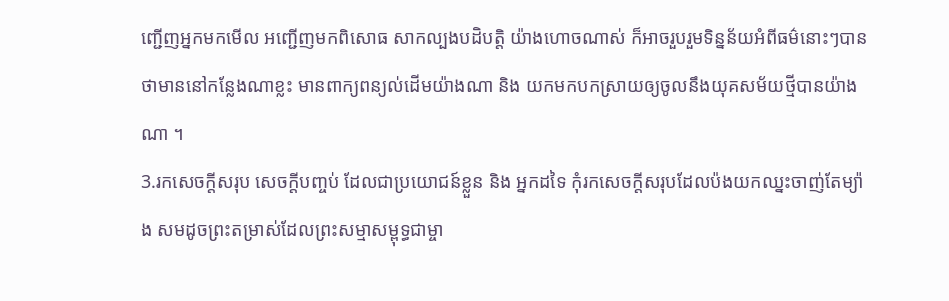ញ្ជើញអ្នកមកមើល អញ្ជើញមកពិសោធ សាកល្បងបដិបត្តិ យ៉ាងហោចណាស់ ក៏អាចរួបរួមទិន្នន័យអំពីធម៌នោះៗបានថាមាននៅកន្លែងណាខ្លះ មានពាក្យពន្យល់ដើមយ៉ាងណា និង យកមកបកស្រាយឲ្យចូលនឹងយុគសម័យថ្មីបានយ៉ាងណា ។
3.រកសេចក្តីសរុប សេចក្តីបញ្ចប់ ដែលជាប្រយោជន៍ខ្លួន និង អ្នកដទៃ កុំរកសេចក្តីសរុបដែលប៉ងយកឈ្នះចាញ់តែម្យ៉ាង សមដូចព្រះតម្រាស់ដែលព្រះសម្មាសម្ពុទ្ធជាម្ចា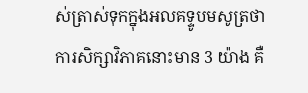ស់ត្រាស់ទុកក្នុងអលគទ្ទូបមសូត្រថា ការសិក្សាវិភាគនោះមាន 3 យ៉ាង គឺ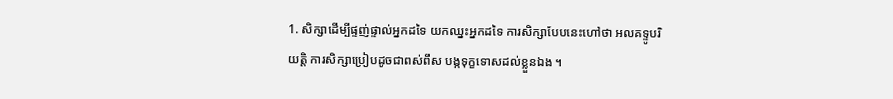1. សិក្សាដើម្បីផ្ទញ់ផ្ទាល់អ្នកដទៃ យកឈ្នះអ្នកដទៃ ការសិក្សាបែបនេះហៅថា អលគទ្ទូបរិយត្តិ ការសិក្សាប្រៀបដូចជាពស់ពឹស បង្កទុក្ខទោសដល់ខ្លួនឯង ។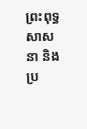ព្រះពុទ្ធសាសនា និង ប្រ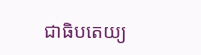ជាធិបតេយ្យ